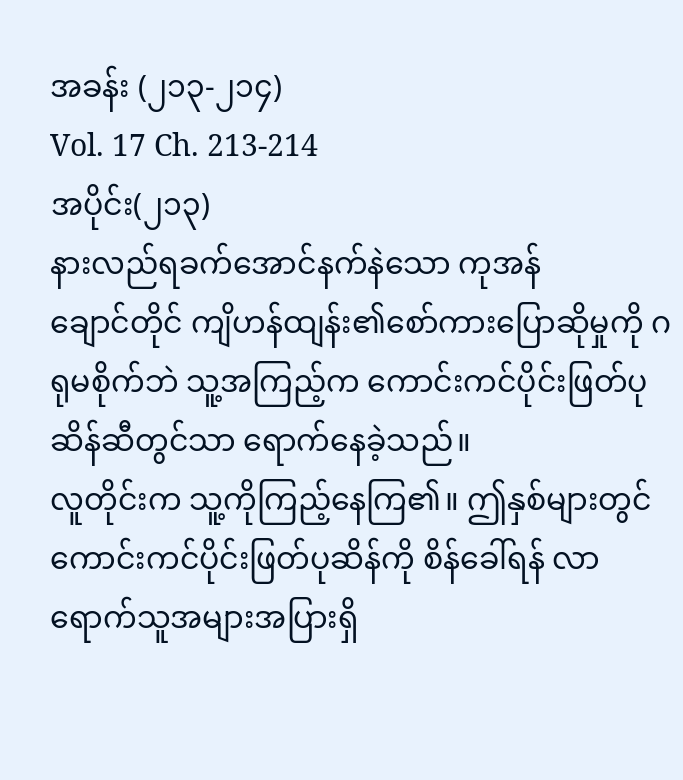အခန်း (၂၁၃-၂၁၄)
Vol. 17 Ch. 213-214
အပိုင်း(၂၁၃)
နားလည်ရခက်အောင်နက်နဲသော ကုအန်
ချောင်တိုင် ကျိဟန်ထျန်း၏စော်ကားပြောဆိုမှုကို ဂရုမစိုက်ဘဲ သူ့အကြည့်က ကောင်းကင်ပိုင်းဖြတ်ပုဆိန်ဆီတွင်သာ ရောက်နေခဲ့သည်။
လူတိုင်းက သူ့ကိုကြည့်နေကြ၏။ ဤနှစ်များတွင် ကောင်းကင်ပိုင်းဖြတ်ပုဆိန်ကို စိန်ခေါ်ရန် လာရောက်သူအများအပြားရှိ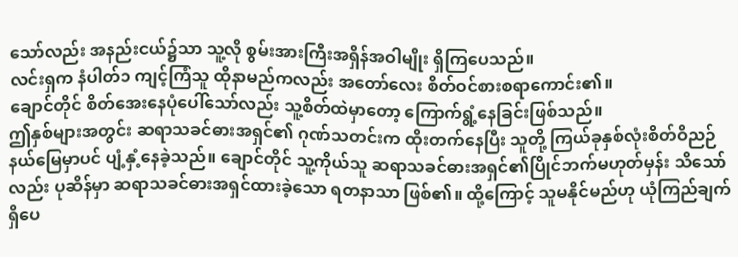သော်လည်း အနည်းငယ်၌သာ သူ့လို စွမ်းအားကြီးအရှိန်အဝါမျိုး ရှိကြပေသည်။
လင်းရှက နံပါတ်၁ ကျင့်ကြံသူ ထိုနာမည်ကလည်း အတော်လေး စိတ်ဝင်စားစရာကောင်း၏။
ချောင်တိုင် စိတ်အေးနေပုံပေါ်သော်လည်း သူ့စိတ်ထဲမှာတော့ ကြောက်ရွံ့နေခြင်းဖြစ်သည်။
ဤနှစ်များအတွင်း ဆရာသခင်ဓားအရှင်၏ ဂုဏ်သတင်းက ထိုးတက်နေပြီး သူတို့ ကြယ်ခုနှစ်လုံးစိတ်ဝိညဉ်နယ်မြေမှာပင် ပျံ့နှံ့နေခဲ့သည်။ ချောင်တိုင် သူ့ကိုယ်သူ ဆရာသခင်ဓားအရှင်၏ပြိုင်ဘက်မဟုတ်မှန်း သိသော်လည်း ပုဆိန်မှာ ဆရာသခင်ဓားအရှင်ထားခဲ့သော ရတနာသာ ဖြစ်၏။ ထို့ကြောင့် သူမနိုင်မည်ဟု ယုံကြည်ချက် ရှိပေ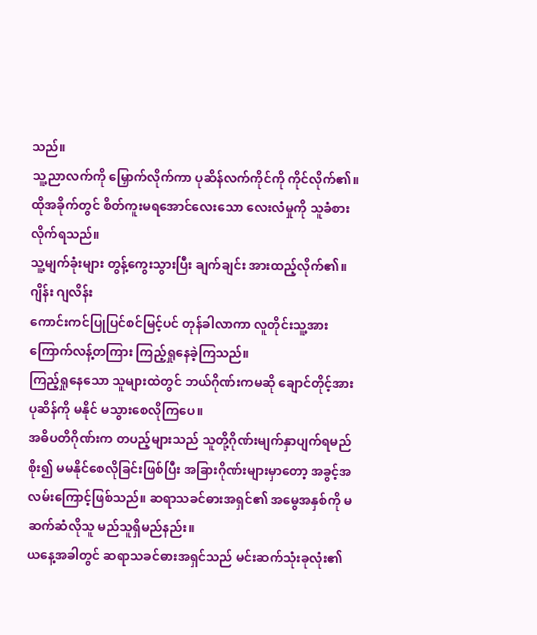သည်။
သူ့ညာလက်ကို မြှောက်လိုက်ကာ ပုဆိန်လက်ကိုင်ကို ကိုင်လိုက်၏။
ထိုအခိုက်တွင် စိတ်ကူးမရအောင်လေးသော လေးလံမှုကို သူခံစားလိုက်ရသည်။
သူ့မျက်ခုံးများ တွန့်ကွေးသွားပြီး ချက်ချင်း အားထည့်လိုက်၏။
ဂျိန်း ဂျလိန်း
ကောင်းကင်ပြုပြင်စင်မြင့်ပင် တုန်ခါလာကာ လူတိုင်းသူ့အားကြောက်လန့်တကြား ကြည့်ရှုနေခဲ့ကြသည်။
ကြည့်ရှုနေသော သူများထဲတွင် ဘယ်ဂိုဏ်းကမဆို ချောင်တိုင့်အား ပုဆိန်ကို မနိုင် မသွားစေလိုကြပေ။
အဓိပတိဂိုဏ်းက တပည့်များသည် သူတို့ဂိုဏ်းမျက်နှာပျက်ရမည်စိုး၍ မမနိုင်စေလိုခြင်းဖြစ်ပြီး အခြားဂိုဏ်းများမှာတော့ အခွင့်အလမ်းကြောင့်ဖြစ်သည်။ ဆရာသခင်ဓားအရှင်၏ အမွေအနှစ်ကို မဆက်ဆံလိုသူ မည်သူရှိမည်နည်း။
ယနေ့အခါတွင် ဆရာသခင်ဓားအရှင်သည် မင်းဆက်သုံးခုလုံး၏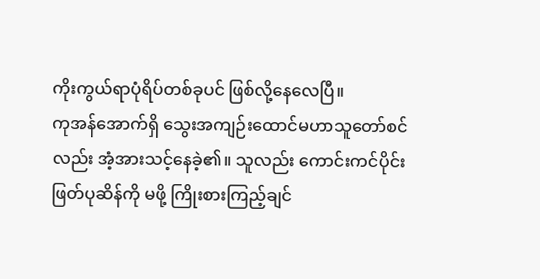ကိုးကွယ်ရာပုံရိပ်တစ်ခုပင် ဖြစ်လို့နေလေပြီ။
ကုအန်အောက်ရှိ သွေးအကျဉ်းထောင်မဟာသူတော်စင်လည်း အံ့အားသင့်နေခဲ့၏။ သူလည်း ကောင်းကင်ပိုင်းဖြတ်ပုဆိန်ကို မဖို့ ကြိုးစားကြည့်ချင်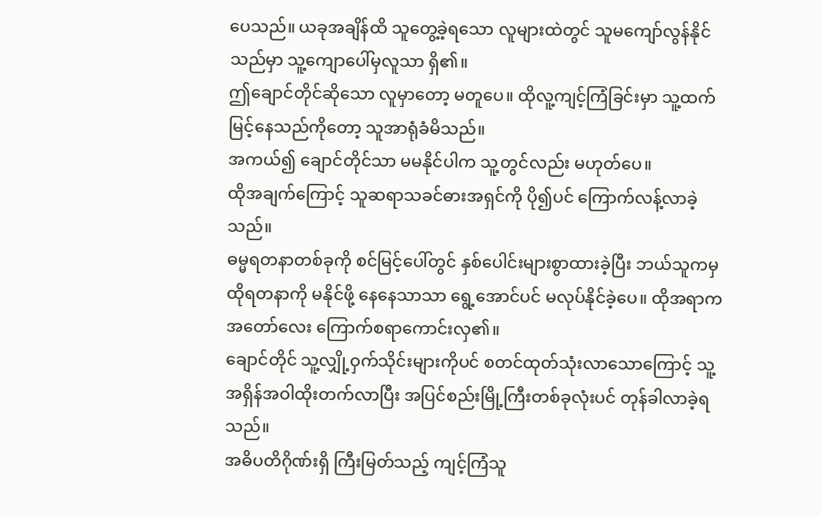ပေသည်။ ယခုအချိန်ထိ သူတွေ့ခဲ့ရသော လူများထဲတွင် သူမကျော်လွန်နိုင်သည်မှာ သူ့ကျောပေါ်မှလူသာ ရှိ၏။
ဤချောင်တိုင်ဆိုသော လူမှာတော့ မတူပေ။ ထိုလူ့ကျင့်ကြံခြင်းမှာ သူ့ထက် မြင့်နေသည်ကိုတော့ သူအာရုံခံမိသည်။
အကယ်၍ ချောင်တိုင်သာ မမနိုင်ပါက သူ့တွင်လည်း မဟုတ်ပေ။
ထိုအချက်ကြောင့် သူဆရာသခင်ဓားအရှင်ကို ပို၍ပင် ကြောက်လန့်လာခဲ့သည်။
ဓမ္မရတနာတစ်ခုကို စင်မြင့်ပေါ်တွင် နှစ်ပေါင်းများစွာထားခဲ့ပြီး ဘယ်သူကမှ ထိုရတနာကို မနိုင်ဖို့ နေနေသာသာ ရွေ့အောင်ပင် မလုပ်နိုင်ခဲ့ပေ။ ထိုအရာက အတော်လေး ကြောက်စရာကောင်းလှ၏။
ချောင်တိုင် သူ့လျှို့ဝှက်သိုင်းများကိုပင် စတင်ထုတ်သုံးလာသောကြောင့် သူ့အရှိန်အဝါထိုးတက်လာပြီး အပြင်စည်းမြို့ကြီးတစ်ခုလုံးပင် တုန်ခါလာခဲ့ရသည်။
အဓိပတိဂိုဏ်းရှိ ကြီးမြတ်သည့် ကျင့်ကြံသူ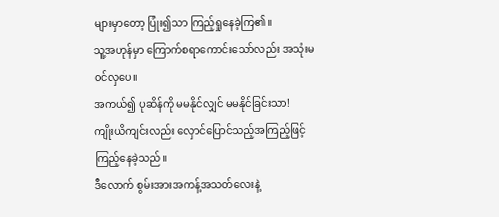များမှာတော့ ပြုံး၍သာ ကြည့်ရှုနေခဲ့ကြ၏။
သူ့အဟုန်မှာ ကြောက်စရာကောင်းသော်လည်း အသုံးမ၀င်လှပေ။
အကယ်၍ ပုဆိန်ကို မမနိုင်လျှင် မမနိုင်ခြင်းသာ!
ကျိုးယိကျင်းလည်း လှောင်ပြောင်သည့်အကြည့်ဖြင့် ကြည့်နေခဲ့သည်။
ဒီလောက် စွမ်းအားအကန့်အသတ်လေးနဲ့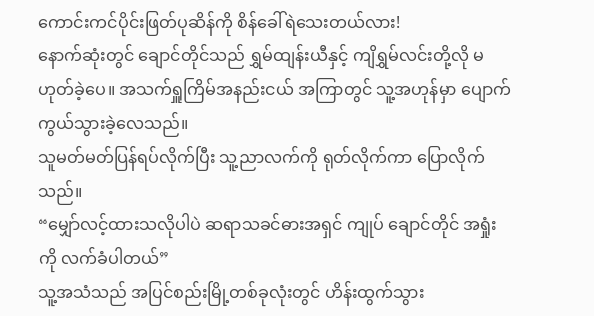ကောင်းကင်ပိုင်းဖြတ်ပုဆိန်ကို စိန်ခေါ်ရဲသေးတယ်လား!
နောက်ဆုံးတွင် ချောင်တိုင်သည် ရွှမ်ထျန်းယီနှင့် ကျိရွှမ်လင်းတို့လို မဟုတ်ခဲ့ပေ။ အသက်ရှူကြိမ်အနည်းငယ် အကြာတွင် သူ့အဟုန်မှာ ပျောက်ကွယ်သွားခဲ့လေသည်။
သူမတ်မတ်ပြန်ရပ်လိုက်ပြီး သူ့ညာလက်ကို ရုတ်လိုက်ကာ ပြောလိုက်သည်။
“မျှော်လင့်ထားသလိုပါပဲ ဆရာသခင်ဓားအရှင် ကျုပ် ချောင်တိုင် အရှုံးကို လက်ခံပါတယ်”
သူ့အသံသည် အပြင်စည်းမြို့တစ်ခုလုံးတွင် ဟိန်းထွက်သွား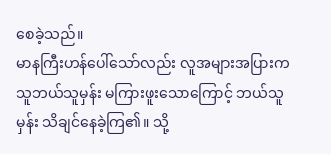စေခဲ့သည်။
မာနကြီးဟန်ပေါ်သော်လည်း လူအများအပြားက သူဘယ်သူမှန်း မကြားဖူးသောကြောင့် ဘယ်သူမှန်း သိချင်နေခဲ့ကြ၏။ သို့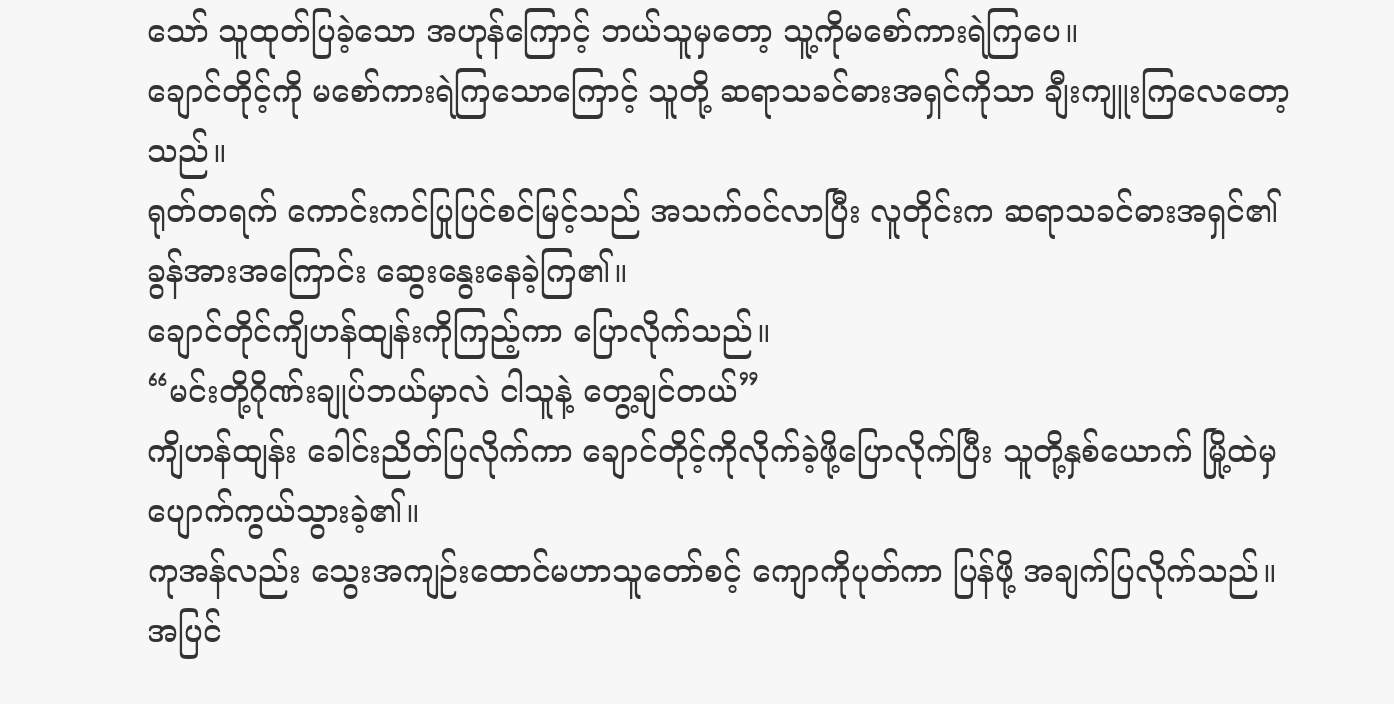သော် သူထုတ်ပြခဲ့သော အဟုန်ကြောင့် ဘယ်သူမှတော့ သူ့ကိုမစော်ကားရဲကြပေ။
ချောင်တိုင့်ကို မစော်ကားရဲကြသောကြောင့် သူတို့ ဆရာသခင်ဓားအရှင်ကိုသာ ချီးကျူးကြလေတော့သည်။
ရုတ်တရက် ကောင်းကင်ပြုပြင်စင်မြင့်သည် အသက်၀င်လာပြီး လူတိုင်းက ဆရာသခင်ဓားအရှင်၏ ခွန်အားအကြောင်း ဆွေးနွေးနေခဲ့ကြ၏။
ချောင်တိုင်ကျိဟန်ထျန်းကိုကြည့်ကာ ပြောလိုက်သည်။
“မင်းတို့ဂိုဏ်းချုပ်ဘယ်မှာလဲ ငါသူနဲ့ တွေ့ချင်တယ်”
ကျိဟန်ထျန်း ခေါင်းညိတ်ပြလိုက်ကာ ချောင်တိုင့်ကိုလိုက်ခဲ့ဖို့ပြောလိုက်ပြီး သူတို့နှစ်ယောက် မြို့ထဲမှ ပျောက်ကွယ်သွားခဲ့၏။
ကုအန်လည်း သွေးအကျဉ်းထောင်မဟာသူတော်စင့် ကျောကိုပုတ်ကာ ပြန်ဖို့ အချက်ပြလိုက်သည်။
အပြင်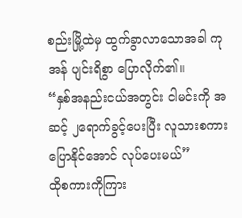စည်းမြို့ထဲမှ ထွက်ခွာလာသောအခါ ကုအန် ပျင်းရိစွာ ပြောလိုက်၏။
“နှစ်အနည်းငယ်အတွင်း ငါမင်းကို အဆင့် ၂ရောက်ခွင့်ပေးပြီး လူသားစကား ပြောနိုင်အောင် လုပ်ပေးမယ်”
ထိုစကားကိုကြား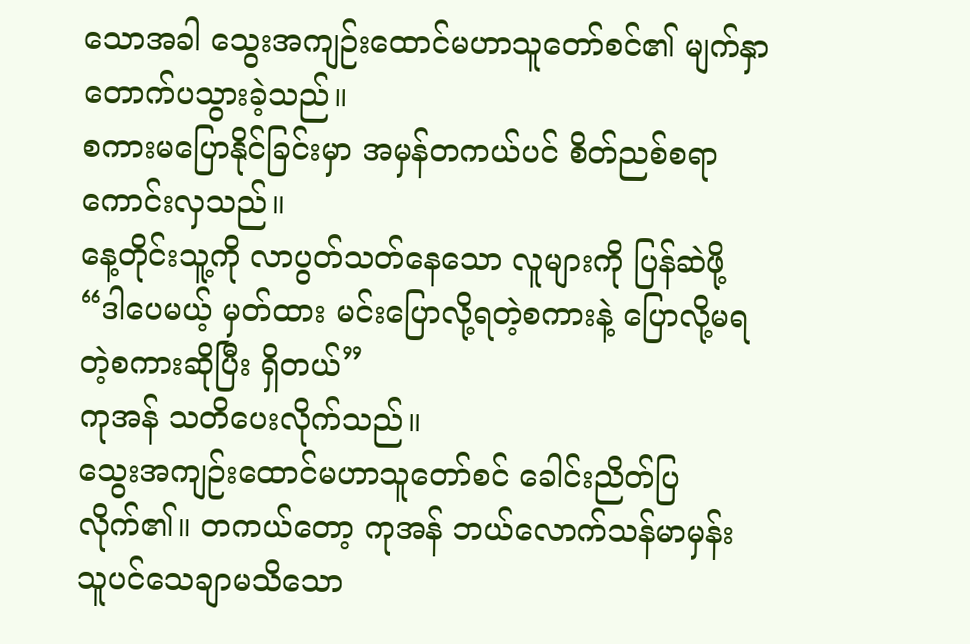သောအခါ သွေးအကျဉ်းထောင်မဟာသူတော်စင်၏ မျက်နှာတောက်ပသွားခဲ့သည်။
စကားမပြောနိုင်ခြင်းမှာ အမှန်တကယ်ပင် စိတ်ညစ်စရာကောင်းလှသည်။
နေ့တိုင်းသူ့ကို လာပွတ်သတ်နေသော လူများကို ပြန်ဆဲဖို့
“ဒါပေမယ့် မှတ်ထား မင်းပြောလို့ရတဲ့စကားနဲ့ ပြောလို့မရတဲ့စကားဆိုပြီး ရှိတယ်”
ကုအန် သတိပေးလိုက်သည်။
သွေးအကျဉ်းထောင်မဟာသူတော်စင် ခေါင်းညိတ်ပြလိုက်၏။ တကယ်တော့ ကုအန် ဘယ်လောက်သန်မာမှန်း သူပင်သေချာမသိသော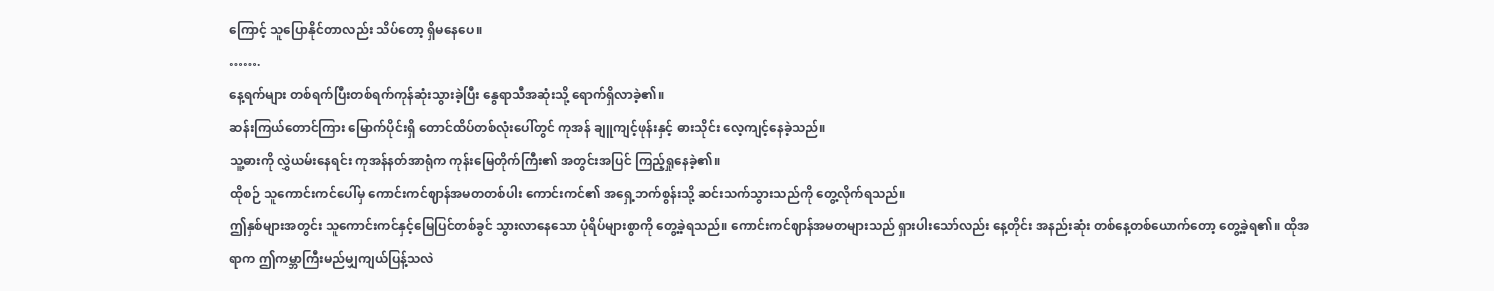ကြောင့် သူပြောနိုင်တာလည်း သိပ်တော့ ရှိမနေပေ။
…….
နေ့ရက်များ တစ်ရက်ပြီးတစ်ရက်ကုန်ဆုံးသွားခဲ့ပြီး နွေရာသီအဆုံးသို့ ရောက်ရှိလာခဲ့၏။
ဆန်းကြယ်တောင်ကြား မြောက်ပိုင်းရှိ တောင်ထိပ်တစ်လုံးပေါ်တွင် ကုအန် ချူကျင့်ဖုန်းနှင့် ဓားသိုင်း လေ့ကျင့်နေခဲ့သည်။
သူ့ဓားကို လွှဲယမ်းနေရင်း ကုအန်နတ်အာရုံက ကုန်းမြေတိုက်ကြီး၏ အတွင်းအပြင် ကြည့်ရှုနေခဲ့၏။
ထိုစဉ် သူကောင်းကင်ပေါ်မှ ကောင်းကင်ဈာန်အမတတစ်ပါး ကောင်းကင်၏ အရှေ့ဘက်စွန်းသို့ ဆင်းသက်သွားသည်ကို တွေ့လိုက်ရသည်။
ဤနှစ်များအတွင်း သူကောင်းကင်နှင့်မြေပြင်တစ်ခွင် သွားလာနေသော ပုံရိပ်များစွာကို တွေ့ခဲ့ရသည်။ ကောင်းကင်ဈာန်အမတများသည် ရှားပါးသော်လည်း နေ့တိုင်း အနည်းဆုံး တစ်နေ့တစ်ယောက်တော့ တွေ့ခဲ့ရ၏။ ထိုအရာက ဤကမ္ဘာကြီးမည်မျှကျယ်ပြန့်သလဲ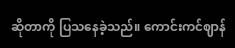ဆိုတာကို ပြသနေခဲ့သည်။ ကောင်းကင်ဈာန်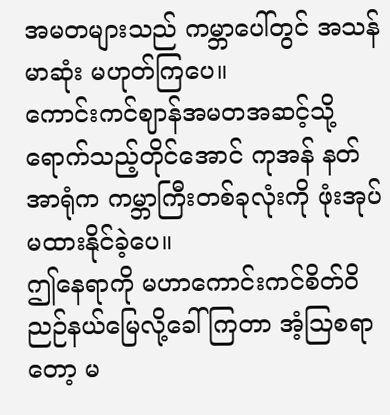အမတများသည် ကမ္ဘာပေါ်တွင် အသန်မာဆုံး မဟုတ်ကြပေ။
ကောင်းကင်ဈာန်အမတအဆင့်သို့ရောက်သည့်တိုင်အောင် ကုအန် နတ်အာရုံက ကမ္ဘာကြီးတစ်ခုလုံးကို ဖုံးအုပ်မထားနိုင်ခဲ့ပေ။
ဤနေရာကို မဟာကောင်းကင်စိတ်ဝိညဉ်နယ်မြေလို့ခေါ်ကြတာ အံ့ဩစရာတော့ မ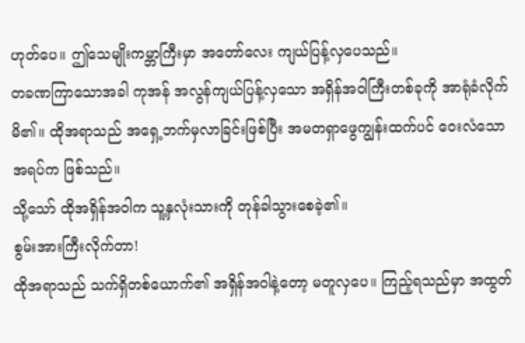ဟုတ်ပေ။ ဤသေမျိုးကမ္ဘာကြီးမှာ အတော်လေး ကျယ်ပြန့်လှပေသည်။
တခဏကြာသောအခါ ကုအန် အလွန်ကျယ်ပြန့်လှသော အရှိန်အဝါကြီးတစ်ခုကို အာရုံခံလိုက်မိ၏။ ထိုအရာသည် အရှေ့ဘက်မှလာခြင်းဖြစ်ပြီး အမတရှာဖွေကျွန်းထက်ပင် ဝေးလံသော အရပ်က ဖြစ်သည်။
သို့သော် ထိုအရှိန်အဝါက သူ့နှလုံးသားကို တုန်ခါသွားစေခဲ့၏။
စွမ်းအားကြီးလိုက်တာ!
ထိုအရာသည် သက်ရှိတစ်ယောက်၏ အရှိန်အဝါနဲ့တော့ မတူလှပေ။ ကြည့်ရသည်မှာ အထွတ်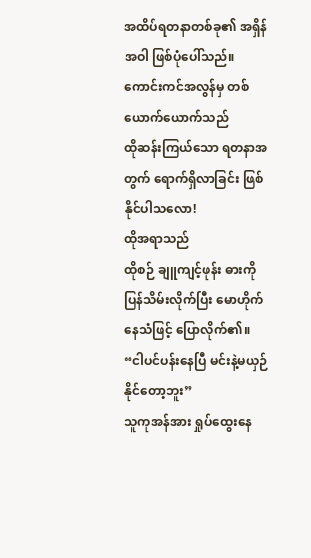အထိပ်ရတနာတစ်ခု၏ အရှိန်အဝါ ဖြစ်ပုံပေါ်သည်။
ကောင်းကင်အလွန်မှ တစ်ယောက်ယောက်သည်
ထိုဆန်းကြယ်သော ရတနာအတွက် ရောက်ရှိလာခြင်း ဖြစ်နိုင်ပါသလော!
ထိုအရာသည်
ထိုစဉ် ချူကျင့်ဖုန်း ဓားကိုပြန်သိမ်းလိုက်ပြီး မောဟိုက်နေသံဖြင့် ပြောလိုက်၏။
“ငါပင်ပန်းနေပြီ မင်းနဲ့မယှဉ်နိုင်တော့ဘူး”
သူကုအန်အား ရှုပ်ထွေးနေ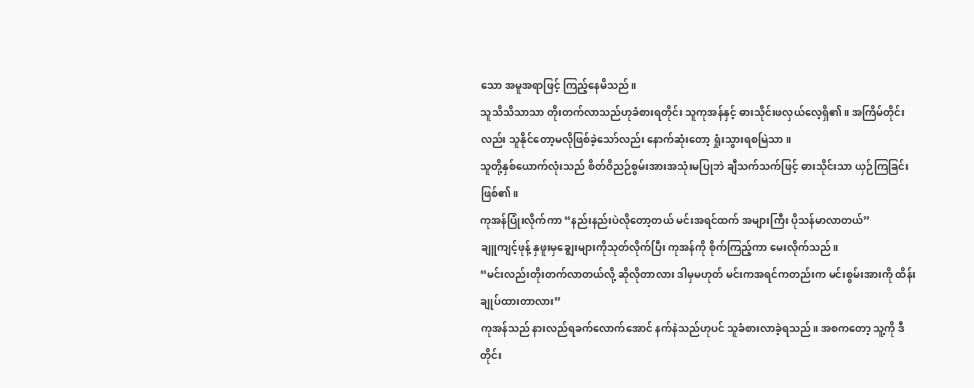သော အမူအရာဖြင့် ကြည့်နေမိသည်။
သူသိသိသာသာ တိုးတက်လာသည်ဟုခံစားရတိုင်း သူကုအန်နှင့် ဓားသိုင်းဖလှယ်လေ့ရှိ၏။ အကြိမ်တိုင်းလည်း သူနိုင်တော့မလိုဖြစ်ခဲ့သော်လည်း နောက်ဆုံးတော့ ရှုံးသွားရစမြဲသာ။
သူတို့နှစ်ယောက်လုံးသည် စိတ်ဝိညဉ်စွမ်းအားအသုံးမပြုဘဲ ချီသက်သက်ဖြင့် ဓားသိုင်းသာ ယှဉ်ကြခြင်း ဖြစ်၏။
ကုအန်ပြုံးလိုက်ကာ “နည်းနည်းပဲလိုတော့တယ် မင်းအရင်ထက် အများကြီး ပိုသန်မာလာတယ်”
ချူကျင့်ဖုန့် နှဖူးမှချွေးများကိုသုတ်လိုက်ပြီး ကုအန်ကို စိုက်ကြည့်ကာ မေးလိုက်သည်။
“မင်းလည်းတိုးတက်လာတယ်လို့ ဆိုလိုတာလား ဒါမှမဟုတ် မင်းကအရင်ကတည်းက မင်းစွမ်းအားကို ထိန်းချုပ်ထားတာလား”
ကုအန်သည် နားလည်ရခက်လောက်အောင် နက်နဲသည်ဟုပင် သူခံစားလာခဲ့ရသည်။ အစကတော့ သူ့ကို ဒီတိုင်း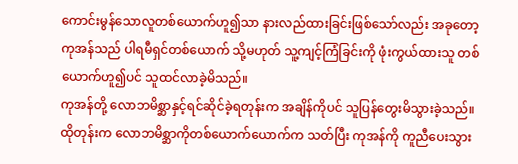ကောင်းမွန်သောလူတစ်ယောက်ဟူ၍သာ နားလည်ထားခြင်းဖြစ်သော်လည်း အခုတော့ ကုအန်သည် ပါရမီရှင်တစ်ယောက် သို့မဟုတ် သူ့ကျင့်ကြံခြင်းကို ဖုံးကွယ်ထားသူ တစ်ယောက်ဟူ၍ပင် သူထင်လာခဲ့မိသည်။
ကုအန်တို့ လောဘမိစ္ဆာနှင့်ရင်ဆိုင်ခဲ့ရတုန်းက အချိန်ကိုပင် သူပြန်တွေးမိသွားခဲ့သည်။ ထိုတုန်းက လောဘမိစ္ဆာကိုတစ်ယောက်ယောက်က သတ်ပြီး ကုအန်ကို ကူညီပေးသွား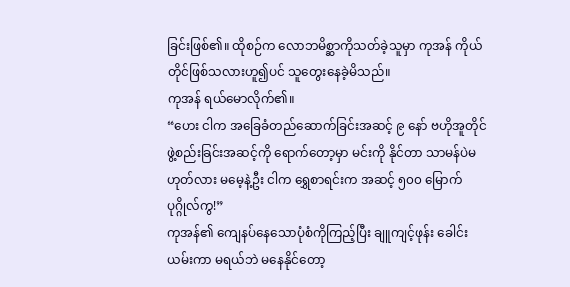ခြင်းဖြစ်၏။ ထိုစဉ်က လောဘမိစ္ဆာကိုသတ်ခဲ့သူမှာ ကုအန် ကိုယ်တိုင်ဖြစ်သလားဟူ၍ပင် သူတွေးနေခဲ့မိသည်။
ကုအန် ရယ်မောလိုက်၏။
“ဟေး ငါက အခြေခံတည်ဆောက်ခြင်းအဆင့် ၉ နော် ဗဟိုအူတိုင်ဖွဲ့စည်းခြင်းအဆင့်ကို ရောက်တော့မှာ မင်းကို နိုင်တာ သာမန်ပဲမဟုတ်လား မမေ့နဲ့ဦး ငါက ရွှေစာရင်းက အဆင့် ၅၀၀ မြောက်ပုဂ္ဂိုလ်ကွ!”
ကုအန်၏ ကျေနပ်နေသောပုံစံကိုကြည့်ပြီး ချူကျင့်ဖုန်း ခေါင်းယမ်းကာ မရယ်ဘဲ မနေနိုင်တော့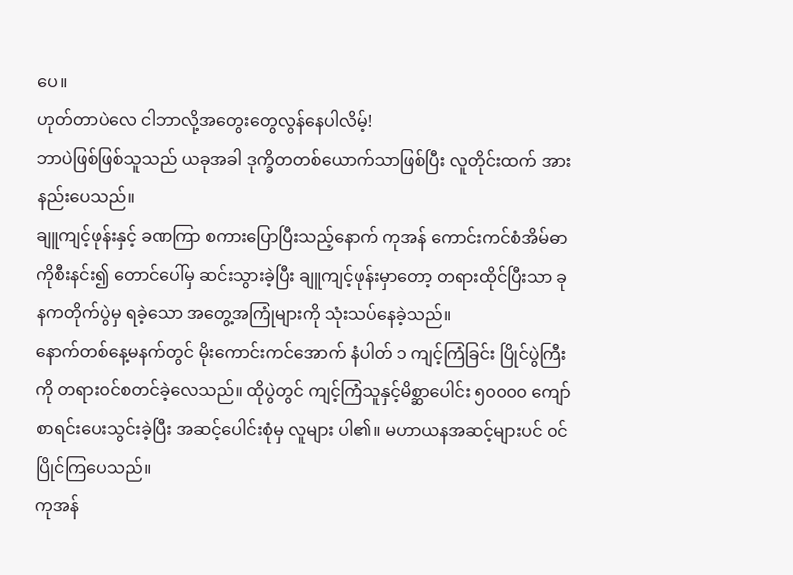ပေ။
ဟုတ်တာပဲလေ ငါဘာလို့အတွေးတွေလွန်နေပါလိမ့်!
ဘာပဲဖြစ်ဖြစ်သူသည် ယခုအခါ ဒုက္ခိတတစ်ယောက်သာဖြစ်ပြီး လူတိုင်းထက် အားနည်းပေသည်။
ချူကျင့်ဖုန်းနှင့် ခဏကြာ စကားပြောပြီးသည့်နောက် ကုအန် ကောင်းကင်စံအိမ်ဓာကိုစီးနင်း၍ တောင်ပေါ်မှ ဆင်းသွားခဲ့ပြီး ချူကျင့်ဖုန်းမှာတော့ တရားထိုင်ပြီးသာ ခုနကတိုက်ပွဲမှ ရခဲ့သော အတွေ့အကြုံများကို သုံးသပ်နေခဲ့သည်။
နောက်တစ်နေ့မနက်တွင် မိုးကောင်းကင်အောက် နံပါတ် ၁ ကျင့်ကြံခြင်း ပြိုင်ပွဲကြီးကို တရား၀င်စတင်ခဲ့လေသည်။ ထိုပွဲတွင် ကျင့်ကြံသူနှင့်မိစ္ဆာပေါင်း ၅၀၀၀၀ ကျော်စာရင်းပေးသွင်းခဲ့ပြီး အဆင့်ပေါင်းစုံမှ လူများ ပါ၏။ မဟာယနအဆင့်များပင် ၀င်ပြိုင်ကြပေသည်။
ကုအန်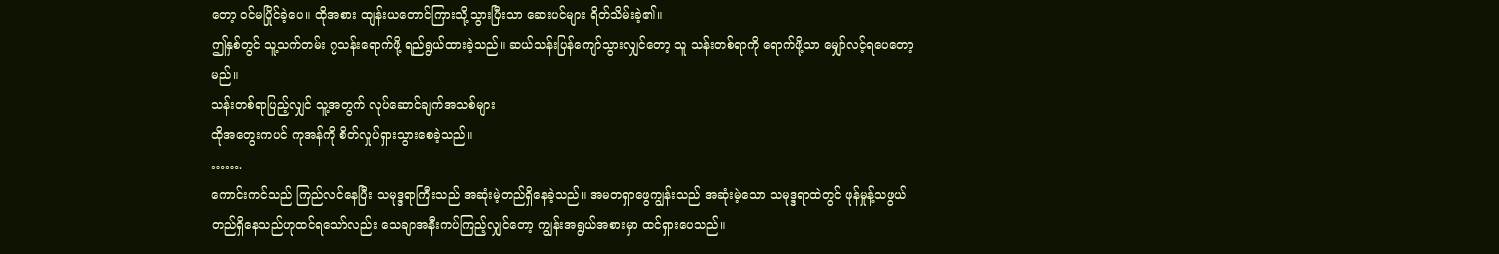တော့ ၀င်မပြိုင်ခဲ့ပေ။ ထိုအစား ထျန်းယတောင်ကြားသို့သွားပြီးသာ ဆေးပင်များ ရိတ်သိမ်းခဲ့၏။
ဤနှစ်တွင် သူ့သက်တမ်း ၇သန်းရောက်ဖို့ ရည်ရွယ်ထားခဲ့သည်။ ဆယ်သန်းပြန်ကျော်သွားလျှင်တော့ သူ သန်းတစ်ရာကို ရောက်ဖို့သာ မျှော်လင့်ရပေတော့မည်။
သန်းတစ်ရာပြည့်လျှင် သူ့အတွက် လုပ်ဆောင်ချက်အသစ်များ
ထိုအတွေးကပင် ကုအန်ကို စိတ်လှုပ်ရှားသွားစေခဲ့သည်။
…….
ကောင်းကင်သည် ကြည်လင်နေပြီး သမုဒ္ဒရာကြီးသည် အဆုံးမဲ့တည်ရှိနေခဲ့သည်။ အမတရှာဖွေကျွန်းသည် အဆုံးမဲ့သော သမုဒ္ဒရာထဲတွင် ဖုန်မှုန့်သဖွယ်တည်ရှိနေသည်ဟုထင်ရသော်လည်း သေချာအနီးကပ်ကြည့်လျှင်တော့ ကျွန်းအရွယ်အစားမှာ ထင်ရှားပေသည်။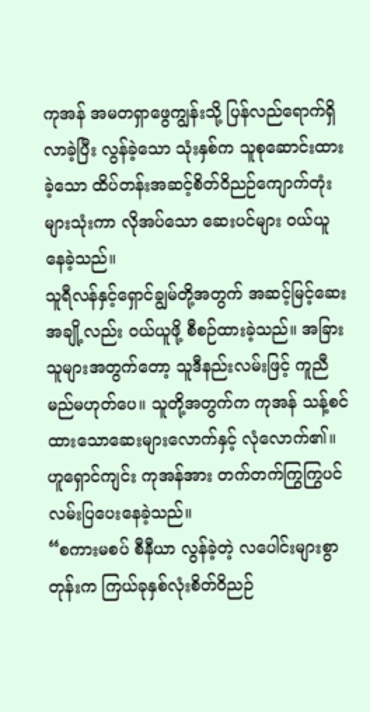ကုအန် အမတရှာဖွေကျွန်းသို့ ပြန်လည်ရောက်ရှိလာခဲ့ပြီး လွန်ခဲ့သော သုံးနှစ်က သူစုဆောင်းထားခဲ့သော ထိပ်တန်းအဆင့်စိတ်ဝိညဉ်ကျောက်တုံးများသုံးကာ လိုအပ်သော ဆေးပင်များ ၀ယ်ယူနေခဲ့သည်။
သူရီလန်နှင့်ရှောင်ချွမ်တို့အတွက် အဆင့်မြင့်ဆေးအချို့လည်း ၀ယ်ယူဖို့ စီစဉ်ထားခဲ့သည်။ အခြားသူများအတွက်တော့ သူဒီနည်းလမ်းဖြင့် ကူညီမည်မဟုတ်ပေ။ သူတို့အတွက်က ကုအန် သန့်စင်ထားသောဆေးများလောက်နှင့် လုံလောက်၏။
ဟူရှောင်ကျင်း ကုအန်အား တက်တက်ကြွကြွပင် လမ်းပြပေးနေခဲ့သည်။
“စကားမစပ် စီနီယာ လွန်ခဲ့တဲ့ လပေါင်းများစွာတုန်းက ကြယ်ခုနှစ်လုံးစိတ်ဝိညဉ်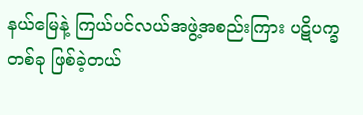နယ်မြေနဲ့ ကြယ်ပင်လယ်အဖွဲ့အစည်းကြား ပဋိပက္ခတစ်ခု ဖြစ်ခဲ့တယ်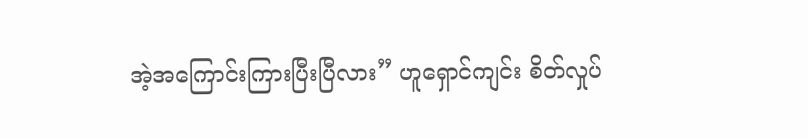အဲ့အကြောင်းကြားပြီးပြီလား” ဟူရှောင်ကျင်း စိတ်လှုပ်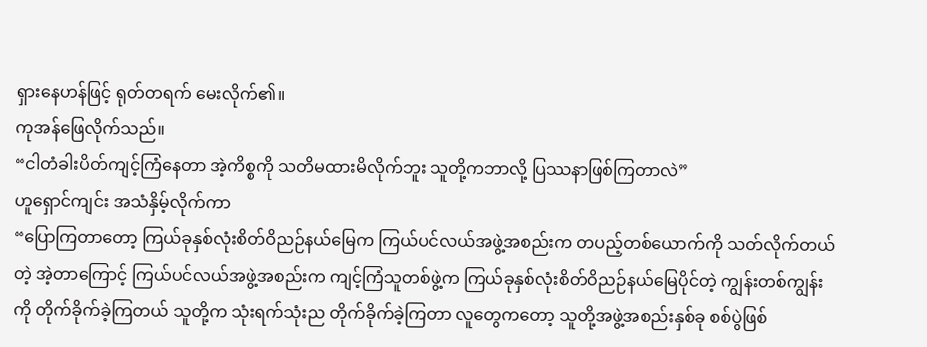ရှားနေဟန်ဖြင့် ရုတ်တရက် မေးလိုက်၏။
ကုအန်ဖြေလိုက်သည်။
“ငါတံခါးပိတ်ကျင့်ကြံနေတာ အဲ့ကိစ္စကို သတိမထားမိလိုက်ဘူး သူတို့ကဘာလို့ ပြဿနာဖြစ်ကြတာလဲ”
ဟူရှောင်ကျင်း အသံနှိမ့်လိုက်ကာ
“ပြောကြတာတော့ ကြယ်ခုနှစ်လုံးစိတ်ဝိညဉ်နယ်မြေက ကြယ်ပင်လယ်အဖွဲ့အစည်းက တပည့်တစ်ယောက်ကို သတ်လိုက်တယ်တဲ့ အဲ့တာကြောင့် ကြယ်ပင်လယ်အဖွဲ့အစည်းက ကျင့်ကြံသူတစ်ဖွဲ့က ကြယ်ခုနှစ်လုံးစိတ်ဝိညဉ်နယ်မြေပိုင်တဲ့ ကျွန်းတစ်ကျွန်းကို တိုက်ခိုက်ခဲ့ကြတယ် သူတို့က သုံးရက်သုံးည တိုက်ခိုက်ခဲ့ကြတာ လူတွေကတော့ သူတို့အဖွဲ့အစည်းနှစ်ခု စစ်ပွဲဖြစ်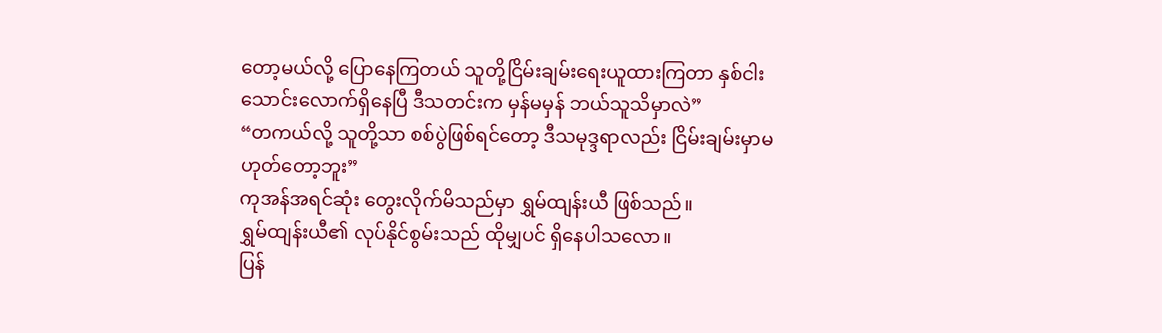တော့မယ်လို့ ပြောနေကြတယ် သူတို့ငြိမ်းချမ်းရေးယူထားကြတာ နှစ်ငါးသောင်းလောက်ရှိနေပြီ ဒီသတင်းက မှန်မမှန် ဘယ်သူသိမှာလဲ”
“တကယ်လို့ သူတို့သာ စစ်ပွဲဖြစ်ရင်တော့ ဒီသမုဒ္ဒရာလည်း ငြိမ်းချမ်းမှာမဟုတ်တော့ဘူး”
ကုအန်အရင်ဆုံး တွေးလိုက်မိသည်မှာ ရွှမ်ထျန်းယီ ဖြစ်သည်။
ရွှမ်ထျန်းယီ၏ လုပ်နိုင်စွမ်းသည် ထိုမျှပင် ရှိနေပါသလော။
ပြန်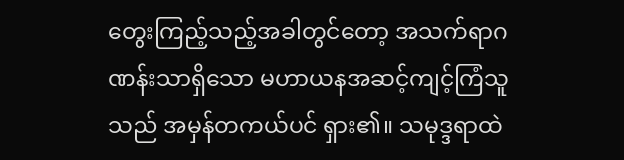တွေးကြည့်သည့်အခါတွင်တော့ အသက်ရာဂဏန်းသာရှိသော မဟာယနအဆင့်ကျင့်ကြံသူသည် အမှန်တကယ်ပင် ရှား၏။ သမုဒ္ဒရာထဲ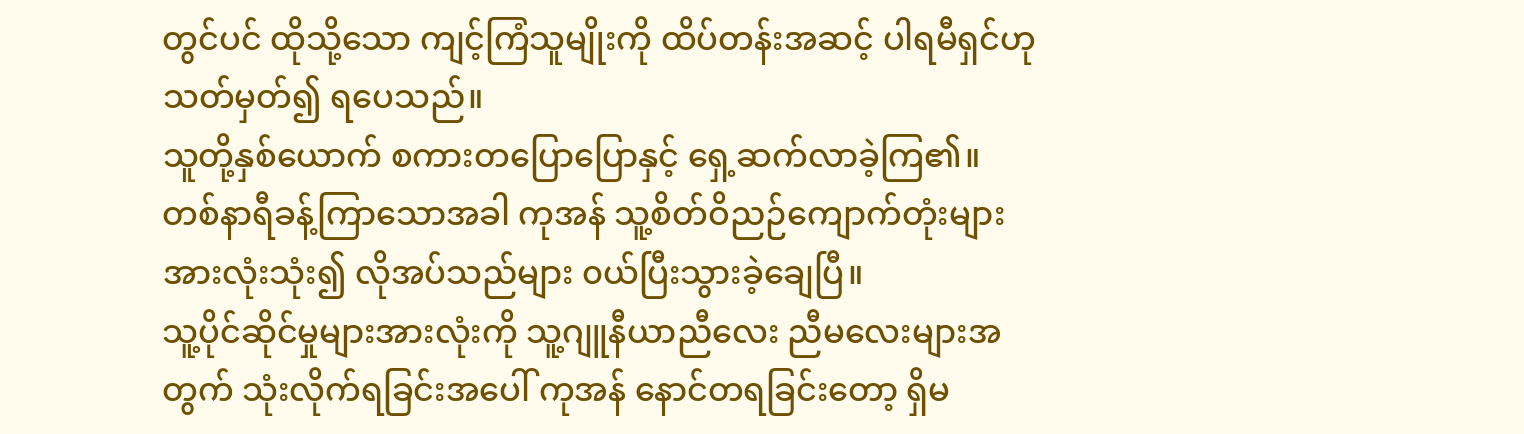တွင်ပင် ထိုသို့သော ကျင့်ကြံသူမျိုးကို ထိပ်တန်းအဆင့် ပါရမီရှင်ဟု သတ်မှတ်၍ ရပေသည်။
သူတို့နှစ်ယောက် စကားတပြောပြောနှင့် ရှေ့ဆက်လာခဲ့ကြ၏။
တစ်နာရီခန့်ကြာသောအခါ ကုအန် သူ့စိတ်ဝိညဉ်ကျောက်တုံးများအားလုံးသုံး၍ လိုအပ်သည်များ ၀ယ်ပြီးသွားခဲ့ချေပြီ။
သူ့ပိုင်ဆိုင်မှုများအားလုံးကို သူ့ဂျူနီယာညီလေး ညီမလေးများအတွက် သုံးလိုက်ရခြင်းအပေါ် ကုအန် နောင်တရခြင်းတော့ ရှိမ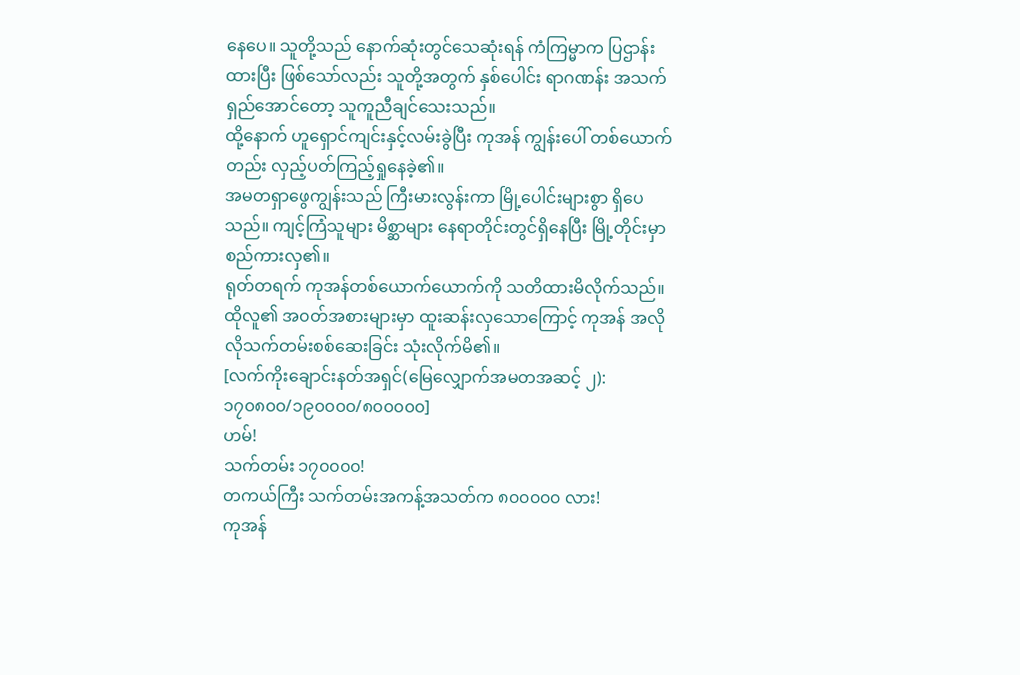နေပေ။ သူတို့သည် နောက်ဆုံးတွင်သေဆုံးရန် ကံကြမ္မာက ပြဌာန်းထားပြီး ဖြစ်သော်လည်း သူတို့အတွက် နှစ်ပေါင်း ရာဂဏန်း အသက်ရှည်အောင်တော့ သူကူညီချင်သေးသည်။
ထို့နောက် ဟူရှောင်ကျင်းနှင့်လမ်းခွဲပြီး ကုအန် ကျွန်းပေါ် တစ်ယောက်တည်း လှည့်ပတ်ကြည့်ရှုနေခဲ့၏။
အမတရှာဖွေကျွန်းသည် ကြီးမားလွန်းကာ မြို့ပေါင်းများစွာ ရှိပေသည်။ ကျင့်ကြံသူများ မိစ္ဆာများ နေရာတိုင်းတွင်ရှိနေပြီး မြို့တိုင်းမှာ စည်ကားလှ၏။
ရုတ်တရက် ကုအန်တစ်ယောက်ယောက်ကို သတိထားမိလိုက်သည်။ ထိုလူ၏ အ၀တ်အစားများမှာ ထူးဆန်းလှသောကြောင့် ကုအန် အလိုလိုသက်တမ်းစစ်ဆေးခြင်း သုံးလိုက်မိ၏။
[လက်ကိုးချောင်းနတ်အရှင်(မြေလျှောက်အမတအဆင့် ၂): ၁၇၀၈၀၀/၁၉၀၀၀၀/၈၀၀၀၀၀]
ဟမ်!
သက်တမ်း ၁၇၀၀၀၀!
တကယ်ကြီး သက်တမ်းအကန့်အသတ်က ၈၀၀၀၀၀ လား!
ကုအန်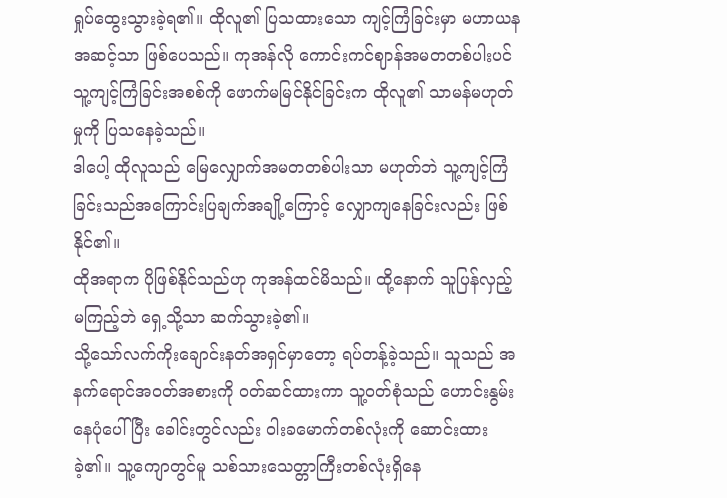ရှုပ်ထွေးသွားခဲ့ရ၏။ ထိုလူ၏ ပြသထားသော ကျင့်ကြံခြင်းမှာ မဟာယနအဆင့်သာ ဖြစ်ပေသည်။ ကုအန်လို ကောင်းကင်ဈာန်အမတတစ်ပါးပင် သူ့ကျင့်ကြံခြင်းအစစ်ကို ဖောက်မမြင်နိုင်ခြင်းက ထိုလူ၏ သာမန်မဟုတ်မှုကို ပြသနေခဲ့သည်။
ဒါပေါ့ ထိုလူသည် မြေလျှောက်အမတတစ်ပါးသာ မဟုတ်ဘဲ သူ့ကျင့်ကြံခြင်းသည်အကြောင်းပြချက်အချို့ကြောင့် လျှောကျနေခြင်းလည်း ဖြစ်နိုင်၏။
ထိုအရာက ပိုဖြစ်နိုင်သည်ဟု ကုအန်ထင်မိသည်။ ထို့နောက် သူပြန်လှည့်မကြည့်ဘဲ ရှေ့သို့သာ ဆက်သွားခဲ့၏။
သို့သော်လက်ကိုးချောင်းနတ်အရှင်မှာတော့ ရပ်တန့်ခဲ့သည်။ သူသည် အနက်ရောင်အ၀တ်အစားကို ၀တ်ဆင်ထားကာ သူ့၀တ်စုံသည် ဟောင်းနွမ်းနေပုံပေါ်ပြီး ခေါင်းတွင်လည်း ဝါးခမောက်တစ်လုံးကို ဆောင်းထားခဲ့၏။ သူ့ကျောတွင်မူ သစ်သားသေတ္တာကြီးတစ်လုံးရှိနေ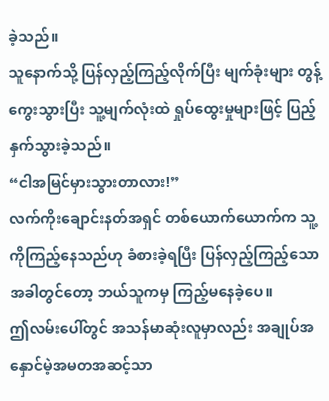ခဲ့သည်။
သူနောက်သို့ ပြန်လှည့်ကြည့်လိုက်ပြီး မျက်ခုံးများ တွန့်ကွေးသွားပြီး သူ့မျက်လုံးထဲ ရှုပ်ထွေးမှုများဖြင့် ပြည့်နှက်သွားခဲ့သည်။
“ငါအမြင်မှားသွားတာလား!”
လက်ကိုးချောင်းနတ်အရှင် တစ်ယောက်ယောက်က သူ့ကိုကြည့်နေသည်ဟု ခံစားခဲ့ရပြီး ပြန်လှည့်ကြည့်သောအခါတွင်တော့ ဘယ်သူကမှ ကြည့်မနေခဲ့ပေ။
ဤလမ်းပေါ်တွင် အသန်မာဆုံးလူမှာလည်း အချုပ်အနှောင်မဲ့အမတအဆင့်သာ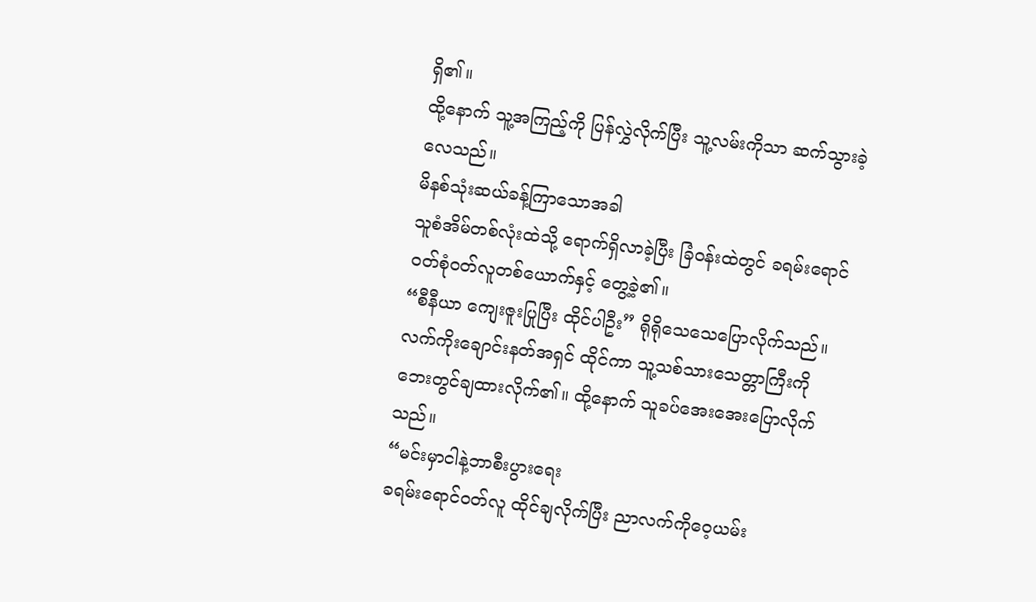ရှိ၏။
ထို့နောက် သူ့အကြည့်ကို ပြန်လွှဲလိုက်ပြီး သူ့လမ်းကိုသာ ဆက်သွားခဲ့လေသည်။
မိနစ်သုံးဆယ်ခန့်ကြာသောအခါ
သူစံအိမ်တစ်လုံးထဲသို့ ရောက်ရှိလာခဲ့ပြီး ခြံ၀န်းထဲတွင် ခရမ်းရောင်၀တ်စုံ၀တ်လူတစ်ယောက်နှင့် တွေ့ခဲ့၏။
“စီနီယာ ကျေးဇူးပြုပြီး ထိုင်ပါဦး” ရိုရိုသေသေပြောလိုက်သည်။
လက်ကိုးချောင်းနတ်အရှင် ထိုင်ကာ သူ့သစ်သားသေတ္တာကြီးကို ဘေးတွင်ချထားလိုက်၏။ ထို့နောက် သူခပ်အေးအေးပြောလိုက်သည်။
“မင်းမှာငါနဲ့ဘာစီးပွားရေး
ခရမ်းရောင်၀တ်လူ ထိုင်ချလိုက်ပြီး ညာလက်ကိုဝေ့ယမ်း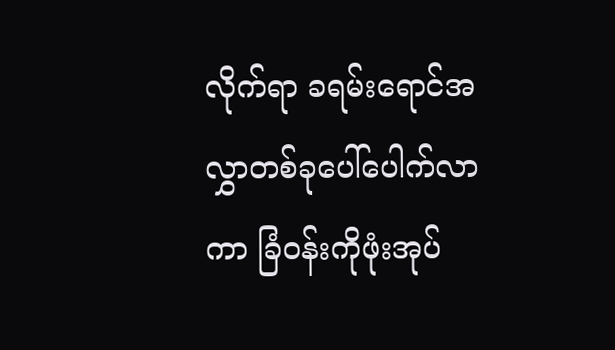လိုက်ရာ ခရမ်းရောင်အလွှာတစ်ခုပေါ်ပေါက်လာကာ ခြံ၀န်းကိုဖုံးအုပ်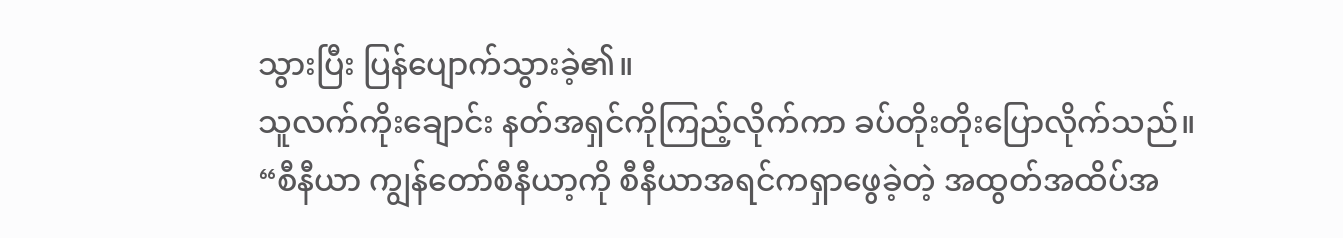သွားပြီး ပြန်ပျောက်သွားခဲ့၏။
သူလက်ကိုးချောင်း နတ်အရှင်ကိုကြည့်လိုက်ကာ ခပ်တိုးတိုးပြောလိုက်သည်။
“စီနီယာ ကျွန်တော်စီနီယာ့ကို စီနီယာအရင်ကရှာဖွေခဲ့တဲ့ အထွတ်အထိပ်အ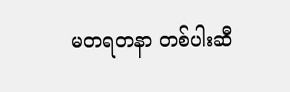မတရတနာ တစ်ပါးဆီ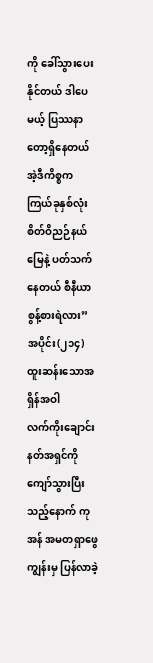ကို ခေါ်သွားပေးနိုင်တယ် ဒါပေမယ့် ပြဿနာတော့ရှိနေတယ် အဲ့ဒီကိစ္စက ကြယ်ခုနှစ်လုံးစိတ်ဝိညဉ်နယ်မြေနဲ့ ပတ်သက်နေတယ် စီနီယာ စွန့်စားရဲလား”
အပိုင်း(၂၁၄)
ထူးဆန်းသောအရှိန်အဝါ
လက်ကိုးချောင်းနတ်အရှင်ကို ကျော်သွားပြီးသည့်နောက် ကုအန် အမတရှာဖွေကျွန်းမှ ပြန်လာခဲ့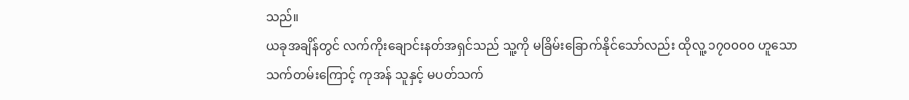သည်။
ယခုအချိန်တွင် လက်ကိုးချောင်းနတ်အရှင်သည် သူ့ကို မခြိမ်းခြောက်နိုင်သော်လည်း ထိုလူ့ ၁၇၀၀၀၀ ဟူသော သက်တမ်းကြောင့် ကုအန် သူနှင့် မပတ်သက်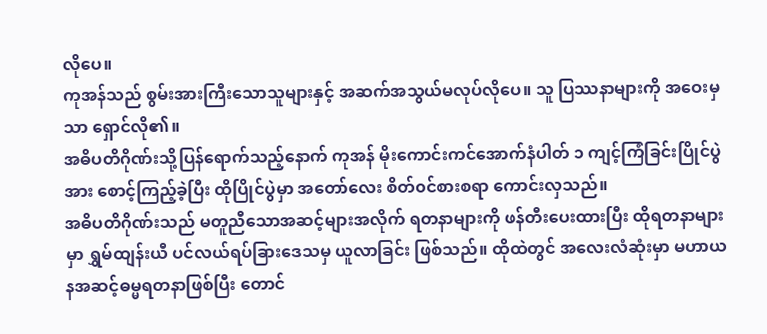လိုပေ။
ကုအန်သည် စွမ်းအားကြီးသောသူများနှင့် အဆက်အသွယ်မလုပ်လိုပေ။ သူ ပြဿနာများကို အဝေးမှသာ ရှောင်လို၏။
အဓိပတိဂိုဏ်းသို့ပြန်ရောက်သည့်နောက် ကုအန် မိုးကောင်းကင်အောက်နံပါတ် ၁ ကျင့်ကြံခြင်းပြိုင်ပွဲအား စောင့်ကြည့်ခဲ့ပြီး ထိုပြိုင်ပွဲမှာ အတော်လေး စိတ်၀င်စားစရာ ကောင်းလှသည်။
အဓိပတိဂိုဏ်းသည် မတူညီသောအဆင့်များအလိုက် ရတနာများကို ဖန်တီးပေးထားပြီး ထိုရတနာများမှာ ရွှမ်ထျန်းယီ ပင်လယ်ရပ်ခြားဒေသမှ ယူလာခြင်း ဖြစ်သည်။ ထိုထဲတွင် အလေးလံဆုံးမှာ မဟာယနအဆင့်ဓမ္မရတနာဖြစ်ပြီး တောင်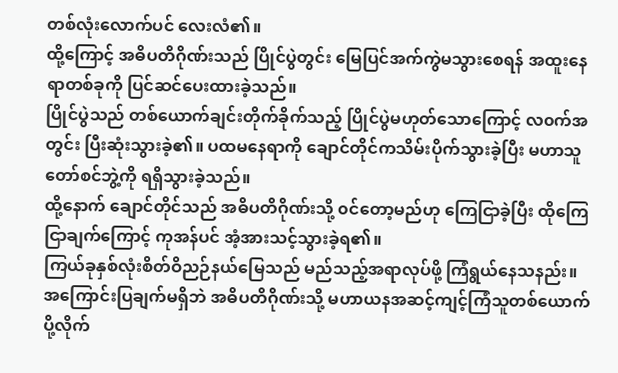တစ်လုံးလောက်ပင် လေးလံ၏။
ထို့ကြောင့် အဓိပတိဂိုဏ်းသည် ပြိုင်ပွဲတွင်း မြေပြင်အက်ကွဲမသွားစေရန် အထူးနေရာတစ်ခုကို ပြင်ဆင်ပေးထားခဲ့သည်။
ပြိုင်ပွဲသည် တစ်ယောက်ချင်းတိုက်ခိုက်သည့် ပြိုင်ပွဲမဟုတ်သောကြောင့် လ၀က်အတွင်း ပြီးဆုံးသွားခဲ့၏။ ပထမနေရာကို ချောင်တိုင်ကသိမ်းပိုက်သွားခဲ့ပြီး မဟာသူတော်စင်ဘွဲ့ကို ရရှိသွားခဲ့သည်။
ထို့နောက် ချောင်တိုင်သည် အဓိပတိဂိုဏ်းသို့ ၀င်တော့မည်ဟု ကြေငြာခဲ့ပြီး ထိုကြေငြာချက်ကြောင့် ကုအန်ပင် အံ့အားသင့်သွားခဲ့ရ၏။
ကြယ်ခုနှစ်လုံးစိတ်ဝိညဉ်နယ်မြေသည် မည်သည့်အရာလုပ်ဖို့ ကြံရွယ်နေသနည်း။
အကြောင်းပြချက်မရှိဘဲ အဓိပတိဂိုဏ်းသို့ မဟာယနအဆင့်ကျင့်ကြံသူတစ်ယောက်ပို့လိုက်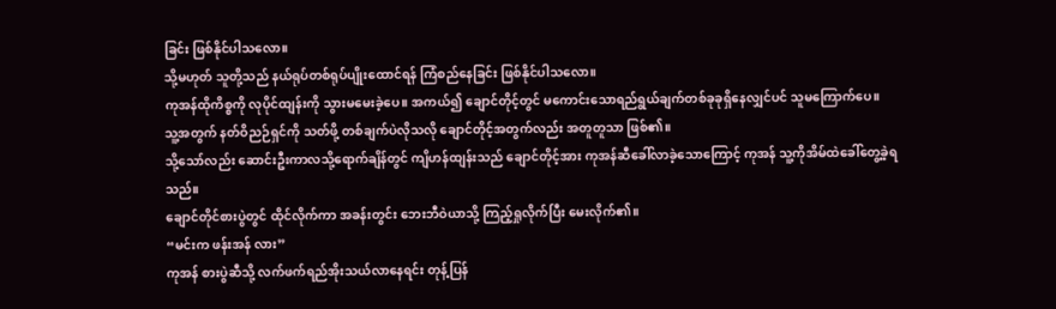ခြင်း ဖြစ်နိုင်ပါသလော။
သို့မဟုတ် သူတို့သည် နယ်ရုပ်တစ်ရုပ်ပျိုးထောင်ရန် ကြံစည်နေခြင်း ဖြစ်နိုင်ပါသလော။
ကုအန်ထိုကိစ္စကို လုပိုင်ထျန်းကို သွားမမေးခဲ့ပေ။ အကယ်၍ ချောင်တိုင့်တွင် မကောင်းသောရည်ရွယ်ချက်တစ်ခုခုရှိနေလျှင်ပင် သူမကြောက်ပေ။
သူ့အတွက် နတ်ဝိညဉ်ရှင်ကို သတ်ဖို့ တစ်ချက်ပဲလိုသလို ချောင်တိုင့်အတွက်လည်း အတူတူသာ ဖြစ်၏။
သို့သော်လည်း ဆောင်းဦးကာလသို့ရောက်ချိန်တွင် ကျိဟန်ထျန်းသည် ချောင်တိုင့်အား ကုအန်ဆီခေါ်လာခဲ့သောကြောင့် ကုအန် သူ့ကိုအိမ်ထဲခေါ်တွေ့ခဲ့ရသည်။
ချောင်တိုင်စားပွဲတွင် ထိုင်လိုက်ကာ အခန်းတွင်း ဘေးဘီဝဲယာသို့ ကြည့်ရှုလိုက်ပြီး မေးလိုက်၏။
“မင်းက ဖန်းအန် လား”
ကုအန် စားပွဲဆီသို့ လက်ဖက်ရည်အိုးသယ်လာနေရင်း တုန့်ပြန်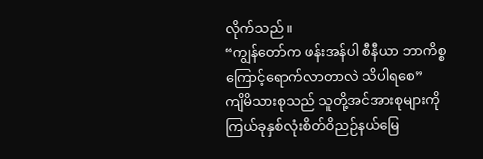လိုက်သည်။
“ကျွန်တော်က ဖန်းအန်ပါ စီနီယာ ဘာကိစ္စကြောင့်ရောက်လာတာလဲ သိပါရစေ”
ကျိမိသားစုသည် သူတို့အင်အားစုများကို ကြယ်ခုနှစ်လုံးစိတ်ဝိညဉ်နယ်မြေ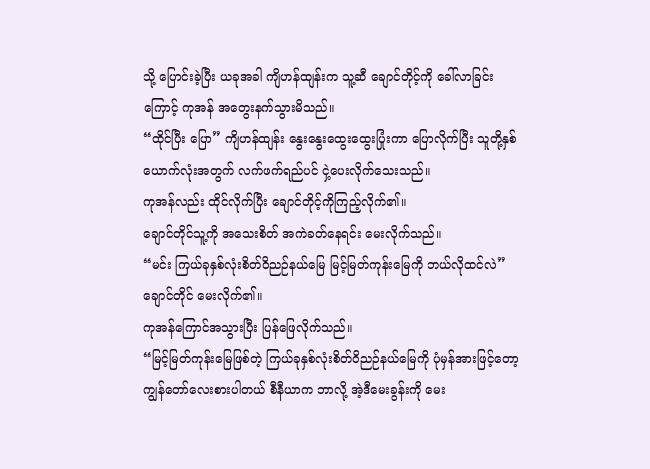သို့ ပြောင်းခဲ့ပြီး ယခုအခါ ကျိဟန်ထျန်းက သူ့ဆီ ချောင်တိုင့်ကို ခေါ်လာခြင်းကြောင့် ကုအန် အတွေးနက်သွားမိသည်။
“ထိုင်ပြီး ပြော” ကျိဟန်ထျန်း နွေးနွေးထွေးထွေးပြုံးကာ ပြောလိုက်ပြီး သူတို့နှစ်ယောက်လုံးအတွက် လက်ဖက်ရည်ပင် ငှဲ့ပေးလိုက်သေးသည်။
ကုအန်လည်း ထိုင်လိုက်ပြီး ချောင်တိုင့်ကိုကြည့်လိုက်၏။
ချောင်တိုင်သူ့ကို အသေးစိတ် အကဲခတ်နေရင်း မေးလိုက်သည်။
“မင်း ကြယ်ခုနှစ်လုံးစိတ်ဝိညဉ်နယ်မြေ မြင့်မြတ်ကုန်းမြေကို ဘယ်လိုထင်လဲ”
ချောင်တိုင် မေးလိုက်၏။
ကုအန်ကြောင်အသွားပြီး ပြန်ဖြေလိုက်သည်။
“မြင့်မြတ်ကုန်းမြေဖြစ်တဲ့ ကြယ်ခုနှစ်လုံးစိတ်ဝိညဉ်နယ်မြေကို ပုံမှန်အားဖြင့်တော့ ကျွန်တော်လေးစားပါတယ် စီနီယာက ဘာလို့ အဲ့ဒီမေးခွန်းကို မေး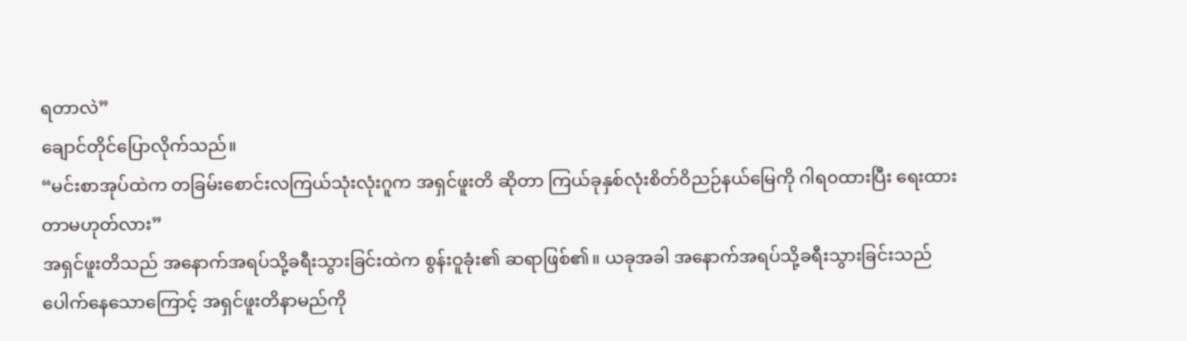ရတာလဲ”
ချောင်တိုင်ပြောလိုက်သည်။
“မင်းစာအုပ်ထဲက တခြမ်းစောင်းလကြယ်သုံးလုံးဂူက အရှင်ဖူးတိ ဆိုတာ ကြယ်ခုနှစ်လုံးစိတ်ဝိညဉ်နယ်မြေကို ဂါရ၀ထားပြီး ရေးထားတာမဟုတ်လား”
အရှင်ဖူးတိသည် အနောက်အရပ်သို့ခရီးသွားခြင်းထဲက စွန်းဝူခုံး၏ ဆရာဖြစ်၏။ ယခုအခါ အနောက်အရပ်သို့ခရီးသွားခြင်းသည် ပေါက်နေသောကြောင့် အရှင်ဖူးတိနာမည်ကို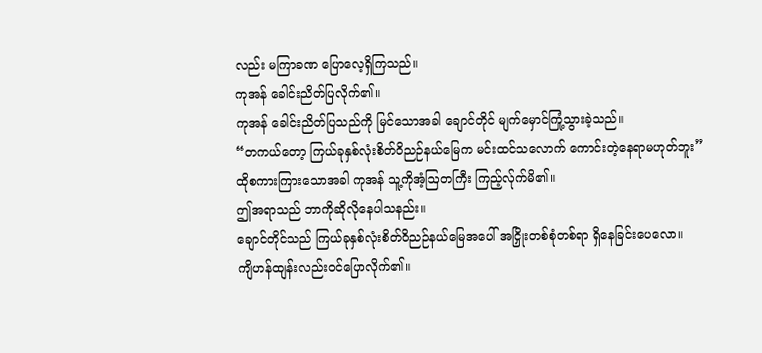လည်း မကြာခဏ ပြောလေ့ရှိကြသည်။
ကုအန် ခေါင်းညိတ်ပြလိုက်၏။
ကုအန် ခေါင်းညိတ်ပြသည်ကို မြင်သောအခါ ချောင်တိုင် မျက်မှောင်ကြုံ့သွားခဲ့သည်။
“တကယ်တော့ ကြယ်ခုနှစ်လုံးစိတ်ဝိညဉ်နယ်မြေက မင်းထင်သလောက် ကောင်းတဲ့နေရာမဟုတ်ဘူး”
ထိုစကားကြားသောအခါ ကုအန် သူ့ကိုအံ့ဩတကြီး ကြည့်လ်ုက်မိ၏။
ဤအရာသည် ဘာကိုဆိုလိုနေပါသနည်း။
ချောင်တိုင်သည် ကြယ်ခုနှစ်လုံးစိတ်ဝိညဉ်နယ်မြေအပေါ် အငြှိုးတစ်စုံတစ်ရာ ရှိနေခြင်းပေလော။
ကျိဟန်ထျန်းလည်း၀င်ပြောလိုက်၏။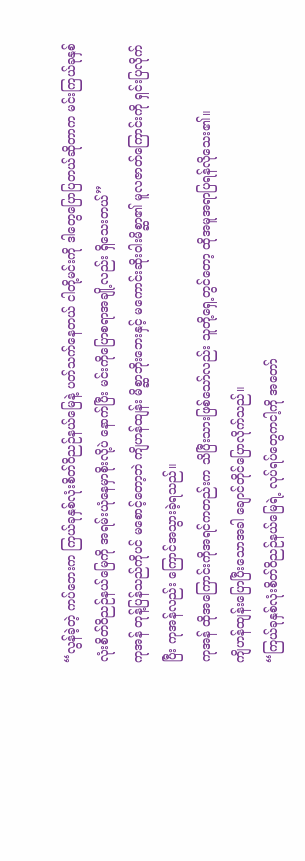“လွန်ခဲ့တဲ့ ကပ်ဘေးက ကြယ်ခုနှစ်လုံးစိတ်ဝိညဉ်နယ်မြေနဲ့ ပတ်သက်နေတယ် ငါတို့မင်းကို ဒါတွေပြောပြတယ်ဆိုတာက မင်းကြယ်ခုနှစ်လုံးစိတ်ဝိညဉ်နယ်မြေကို အရမ်းယုံနေမှာစိုးလို့ပဲ နောက်ပြီး မင်းကိုပြောစရာအချို့လည်း ရှိသေးတယ်”
ကုအန် တုန့်ပြန်သည်ကိုပင် မစောင့်တော့ဘဲ ကျိဟန်ထျန်း မိစ္ဆာဘိုးဘေးနှင့် မကောင်းဆိုးဝါးမိစ္ဆာ၏ မူလဇာတ်ကြောင်းကို ရှင်းပြလိုက်ပြီး ကုအန်လည်း ကြောင်အသွားခဲ့ရသည်။
ကုအန် ထိုအကြောင်းကိုအရင်ကတည်းက သိပြီးသားဖြစ်သော်လည်း သူတို့ရှေ့တွင်တော့ ထိုအမူအရာပြရန်လိုသေး၏။
ကျိဟန်ထျန်းပြောပြီးသောအခါ ချောင်တိုင်ပြောလိုက်သည်။
“ကြယ်ခုနှစ်လုံးစိတ်ဝိညဉ်နယ်မြေရဲ့ လုပ်ရပ်တွေကငါ့ကို အတော်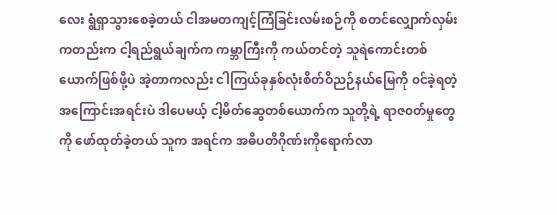လေး ရွံရှာသွားစေခဲ့တယ် ငါအမတကျင့်ကြံခြင်းလမ်းစဉ်ကို စတင်လျှောက်လှမ်းကတည်းက ငါ့ရည်ရွယ်ချက်က ကမ္ဘာကြီးကို ကယ်တင်တဲ့ သူရဲကောင်းတစ်ယောက်ဖြစ်ဖို့ပဲ အဲ့တာကလည်း ငါကြယ်ခုနှစ်လုံးစိတ်ဝိညဉ်နယ်မြေကို ၀င်ခဲ့ရတဲ့ အကြောင်းအရင်းပဲ ဒါပေမယ့် ငါ့မိတ်ဆွေတစ်ယောက်က သူတို့ရဲ့ ရာဇ၀တ်မှုတွေကို ဖော်ထုတ်ခဲ့တယ် သူက အရင်က အဓိပတိဂိုဏ်းကိုရောက်လာ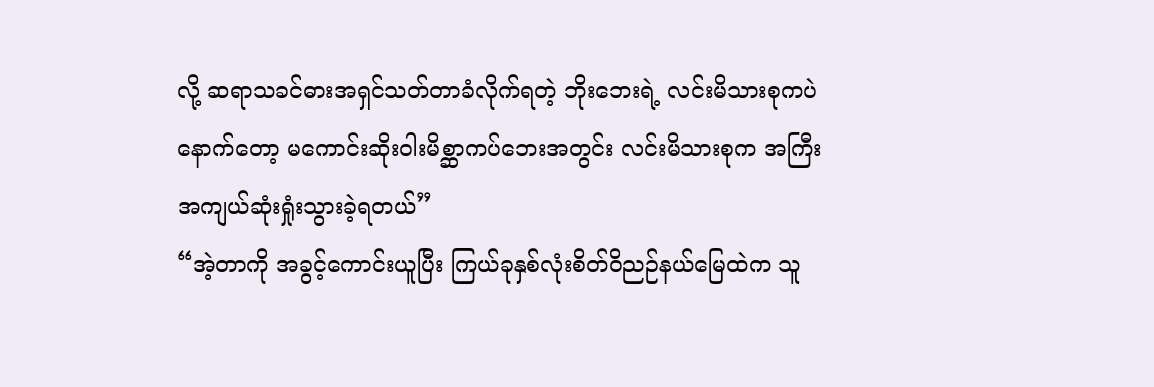လို့ ဆရာသခင်ဓားအရှင်သတ်တာခံလိုက်ရတဲ့ ဘိုးဘေးရဲ့ လင်းမိသားစုကပဲ နောက်တော့ မကောင်းဆိုးဝါးမိစ္ဆာကပ်ဘေးအတွင်း လင်းမိသားစုက အကြီးအကျယ်ဆုံးရှုံးသွားခဲ့ရတယ်”
“အဲ့တာကို အခွင့်ကောင်းယူပြီး ကြယ်ခုနှစ်လုံးစိတ်ဝိညဉ်နယ်မြေထဲက သူ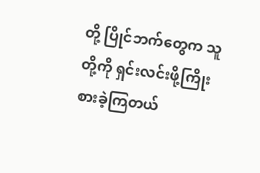တို့ ပြိုင်ဘက်တွေက သူတို့ကို ရှင်းလင်းဖို့ကြိုးစားခဲ့ကြတယ်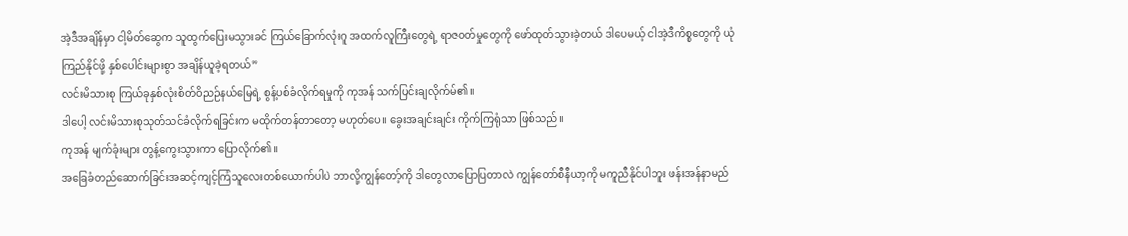အဲ့ဒီအချိန်မှာ ငါ့မိတ်ဆွေက သူထွက်ပြေးမသွားခင် ကြယ်ခြောက်လုံးဂူ အထက်လူကြီးတွေရဲ့ ရာဇ၀တ်မှုတွေကို ဖော်ထုတ်သွားခဲ့တယ် ဒါပေမယ့် ငါအဲ့ဒီကိစ္စတွေကို ယုံကြည်နိုင်ဖို့ နှစ်ပေါင်းများစွာ အချိန်ယူခဲ့ရတယ်”
လင်းမိသားစု ကြယ်ခုနှစ်လုံးစိတ်ဝိညဉ်နယ်မြေရဲ့ စွန့်ပစ်ခံလိုက်ရမှုကို ကုအန် သက်ပြင်းချလိုက်မ်၏။
ဒါပေါ့ လင်းမိသားစုသုတ်သင်ခံလိုက်ရခြင်းက မထိုက်တန်တာတော့ မဟုတ်ပေ။ ခွေးအချင်းချင်း ကိုက်ကြရုံသာ ဖြစ်သည်။
ကုအန် မျက်ခုံးများ တွန့်ကွေးသွားကာ ပြောလိုက်၏။
အခြေခံတည်ဆောက်ခြင်းအဆင့်ကျင့်ကြံသူလေးတစ်ယောက်ပါပဲ ဘာလို့ကျွန်တော့်ကို ဒါတွေလာပြောပြတာလဲ ကျွန်တော်စီနီယာ့ကို မကူညီနိုင်ပါဘူး ဖန်းအန်နာမည်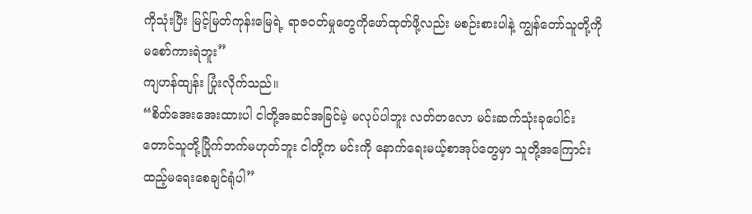ကိုသုံးပြီး မြင့်မြတ်ကုန်းမြေရဲ့ ရာဇ၀တ်မှုတွေကိုဖော်ထုတ်ဖို့လည်း မစဉ်းစားပါနဲ့ ကျွန်တော်သူတို့ကို မစော်ကားရဲဘူး”
ကျဟန်ထျန်း ပြုံးလိုက်သည်။
“စိတ်အေးအေးထားပါ ငါတို့အဆင်အခြင်မဲ့ မလုပ်ပါဘူး လတ်တလော မင်းဆက်သုံးခုပေါင်းတောင်သူတို့ပြိုက်ဘက်မဟုတ်ဘူး ငါတို့က မင်းကို နောက်ရေးမယ့်စာအုပ်တွေမှာ သူတို့အကြောင်းထည့်မရေးစေချင်ရုံပါ”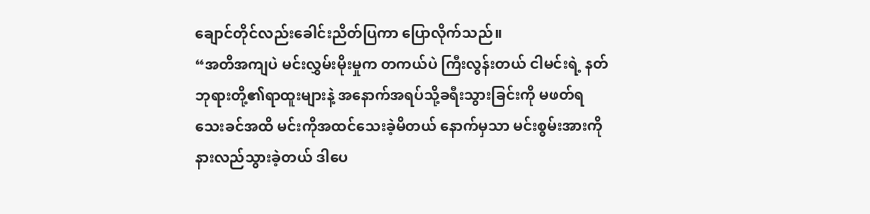ချောင်တိုင်လည်းခေါင်းညိတ်ပြကာ ပြောလိုက်သည်။
“အတိအကျပဲ မင်းလွှမ်းမိုးမှုက တကယ်ပဲ ကြီးလွန်းတယ် ငါမင်းရဲ့ နတ်ဘုရားတို့၏ရာထူးများနဲ့ အနောက်အရပ်သို့ခရီးသွားခြင်းကို မဖတ်ရသေးခင်အထိ မင်းကိုအထင်သေးခဲ့မိတယ် နောက်မှသာ မင်းစွမ်းအားကိုနားလည်သွားခဲ့တယ် ဒါပေ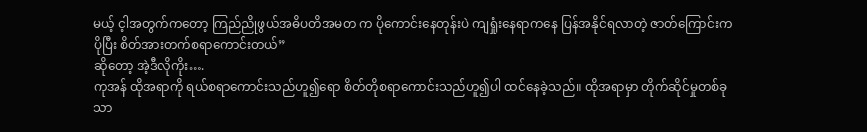မယ့် င့ါအတွက်ကတော့ ကြည်ညိုဖွယ်အဓိပတိအမတ က ပိုကောင်းနေတုန်းပဲ ကျရှုံးနေရာကနေ ပြန်အနိုင်ရလာတဲ့ ဇာတ်ကြောင်းက ပိုပြီး စိတ်အားတက်စရာကောင်းတယ်”
ဆိုတော့ အဲ့ဒီလိုကိုး….
ကုအန် ထိုအရာကို ရယ်စရာကောင်းသည်ဟူ၍ရော စိတ်တိုစရာကောင်းသည်ဟူ၍ပါ ထင်နေခဲ့သည်။ ထိုအရာမှာ တိုက်ဆိုင်မှုတစ်ခုသာ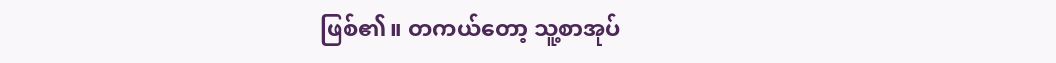ဖြစ်၏။ တကယ်တော့ သူ့စာအုပ်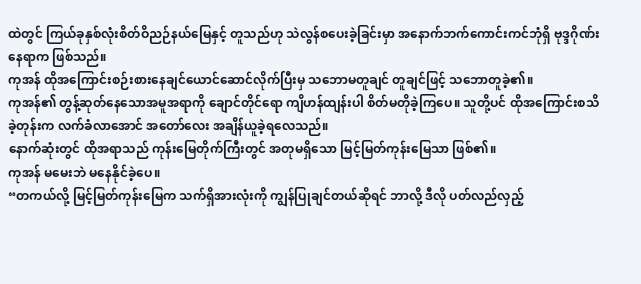ထဲတွင် ကြယ်ခုနှစ်လုံးစိတ်ဝိညဉ်နယ်မြေနှင့် တူသည်ဟု သဲလွန်စပေးခဲ့ခြင်းမှာ အနောက်ဘက်ကောင်းကင်ဘုံရှိ ဗုဒ္ဒဂိုဏ်းနေရာက ဖြစ်သည်။
ကုအန် ထိုအကြောင်းစဉ်းစားနေချင်ယောင်ဆောင်လိုက်ပြီးမှ သဘောမတူချင် တူချင်ဖြင့် သဘောတူခဲ့၏။
ကုအန်၏ တွန့်ဆုတ်နေသောအမူအရာကို ချောင်တိုင်ရော ကျိဟန်ထျန်းပါ စိတ်မတိုခဲ့ကြပေ။ သူတို့ပင် ထိုအကြောင်းစသိခဲ့တုန်းက လက်ခံလာအောင် အတော်လေး အချိန်ယူခဲ့ရလေသည်။
နောက်ဆုံးတွင် ထိုအရာသည် ကုန်းမြေတိုက်ကြီးတွင် အတုမရှိသော မြင့်မြတ်ကုန်းမြေသာ ဖြစ်၏။
ကုအန် မမေးဘဲ မနေနိုင်ခဲ့ပေ။
“တကယ်လို့ မြင့်မြတ်ကုန်းမြေက သက်ရှိအားလုံးကို ကျွန်ပြုချင်တယ်ဆိုရင် ဘာလို့ ဒီလို ပတ်လည်လှည့်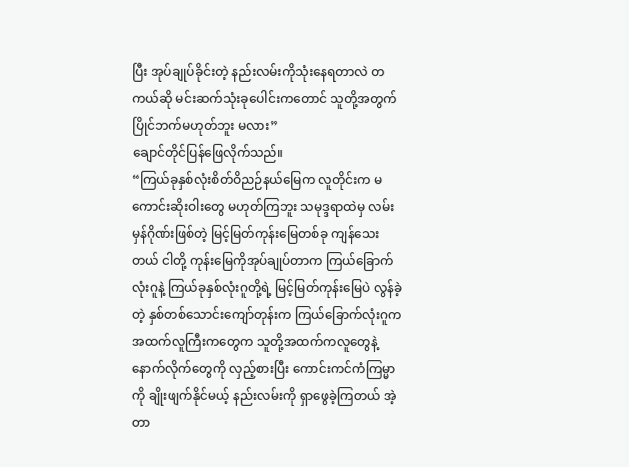ပြီး အုပ်ချုပ်ခိုင်းတဲ့ နည်းလမ်းကိုသုံးနေရတာလဲ တကယ်ဆို မင်းဆက်သုံးခုပေါင်းကတောင် သူတို့အတွက်ပြိုင်ဘက်မဟုတ်ဘူး မလား”
ချောင်တိုင်ပြန်ဖြေလိုက်သည်။
“ကြယ်ခုနှစ်လုံးစိတ်ဝိညဉ်နယ်မြေက လူတိုင်းက မကောင်းဆိုးဝါးတွေ မဟုတ်ကြဘူး သမုဒ္ဒရာထဲမှ လမ်းမှန်ဂိုဏ်းဖြစ်တဲ့ မြင့်မြတ်ကုန်းမြေတစ်ခု ကျန်သေးတယ် ငါတို့ ကုန်းမြေကိုအုပ်ချုပ်တာက ကြယ်ခြောက်လုံးဂူနဲ့ ကြယ်ခုနှစ်လုံးဂူတို့ရဲ့ မြင့်မြတ်ကုန်းမြေပဲ လွန်ခဲ့တဲ့ နှစ်တစ်သောင်းကျော်တုန်းက ကြယ်ခြောက်လုံးဂူက အထက်လူကြီးကတွေက သူတို့အထက်ကလူတွေနဲ့ နောက်လိုက်တွေကို လှည့်စားပြီး ကောင်းကင်ကံကြမ္မာကို ချိုးဖျက်နိုင်မယ့် နည်းလမ်းကို ရှာဖွေခဲ့ကြတယ် အဲ့တာ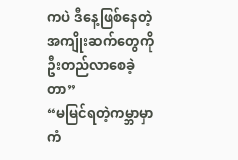ကပဲ ဒီနေ့ဖြစ်နေတဲ့ အကျိုးဆက်တွေကို ဦးတည်လာစေခဲ့တာ”
“မမြင်ရတဲ့ကမ္ဘာမှာ ကံ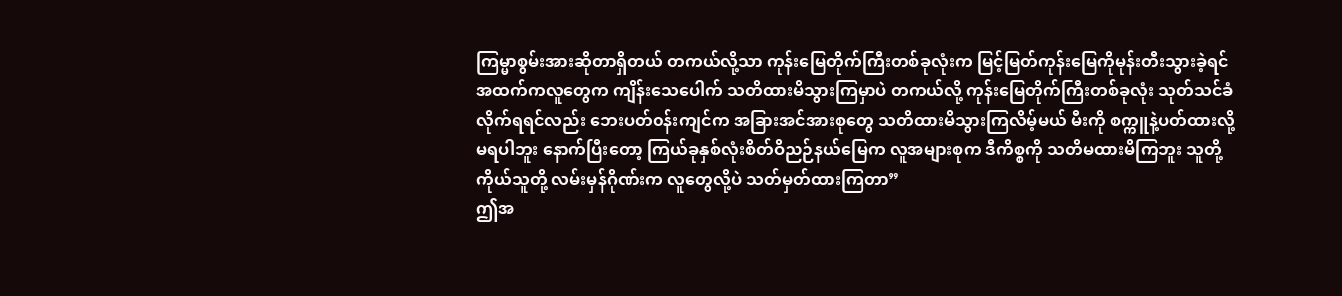ကြမ္မာစွမ်းအားဆိုတာရှိတယ် တကယ်လို့သာ ကုန်းမြေတိုက်ကြီးတစ်ခုလုံးက မြင့်မြတ်ကုန်းမြေကိုမုန်းတီးသွားခဲ့ရင် အထက်ကလူတွေက ကျိန်းသေပေါက် သတိထားမိသွားကြမှာပဲ တကယ်လို့ ကုန်းမြေတိုက်ကြီးတစ်ခုလုံး သုတ်သင်ခံလိုက်ရရင်လည်း ဘေးပတ်၀န်းကျင်က အခြားအင်အားစုတွေ သတိထားမိသွားကြလိမ့်မယ် မီးကို စက္ကူနဲ့ပတ်ထားလို့ မရပါဘူး နောက်ပြီးတော့ ကြယ်ခုနှစ်လုံးစိတ်ဝိညဉ်နယ်မြေက လူအများစုက ဒီကိစ္စကို သတိမထားမိကြဘူး သူတို့ကိုယ်သူတို့ လမ်းမှန်ဂိုဏ်းက လူတွေလို့ပဲ သတ်မှတ်ထားကြတာ”
ဤအ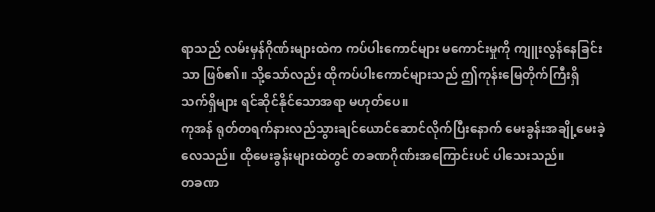ရာသည် လမ်းမှန်ဂိုဏ်းများထဲက ကပ်ပါးကောင်များ မကောင်းမှုကို ကျူးလွန်နေခြင်းသာ ဖြစ်၏။ သို့သော်လည်း ထိုကပ်ပါးကောင်များသည် ဤကုန်းမြေတိုက်ကြီးရှိ သက်ရှိများ ရင်ဆိုင်နိုင်သောအရာ မဟုတ်ပေ။
ကုအန် ရုတ်တရက်နားလည်သွားချင်ယောင်ဆောင်လိုက်ပြီးနောက် မေးခွန်းအချို့မေးခဲ့လေသည်။ ထိုမေးခွန်းများထဲတွင် တခဏဂိုဏ်းအကြောင်းပင် ပါသေးသည်။
တခဏ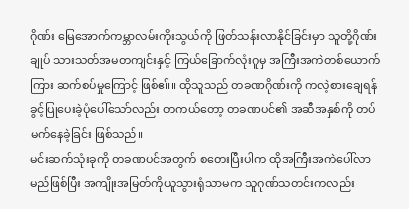ဂိုဏ်း မြေအောက်ကမ္ဘာလမ်းကိုးသွယ်ကို ဖြတ်သန်းလာနိုင်ခြင်းမှာ သူတို့ဂိုဏ်းချုပ် သားသတ်အမတကျင်းနှင့် ကြယ်ခြောက်လုံးဂူမှ အကြီးအကဲတစ်ယောက်ကြား ဆက်စပ်မှုကြောင့် ဖြစ်ဧ။်။ ထိုသူသည် တခဏဂိုဏ်းကို ကလဲ့စားချေရန် ခွင့်ပြုပေးခဲ့ပုံပေါ်သော်လည်း တကယ်တော့ တခဏပင်၏ အဆီအနှစ်ကို တပ်မက်နေခဲ့ခြင်း ဖြစ်သည်။
မင်းဆက်သုံးခုကို တခဏပင်အတွက် စတေးပြီးပါက ထိုအကြီးအကဲပေါ်လာမည်ဖြစ်ပြီး အကျိုးအမြတ်ကိုယူသွားရုံသာမက သူဂုဏ်သတင်းကလည်း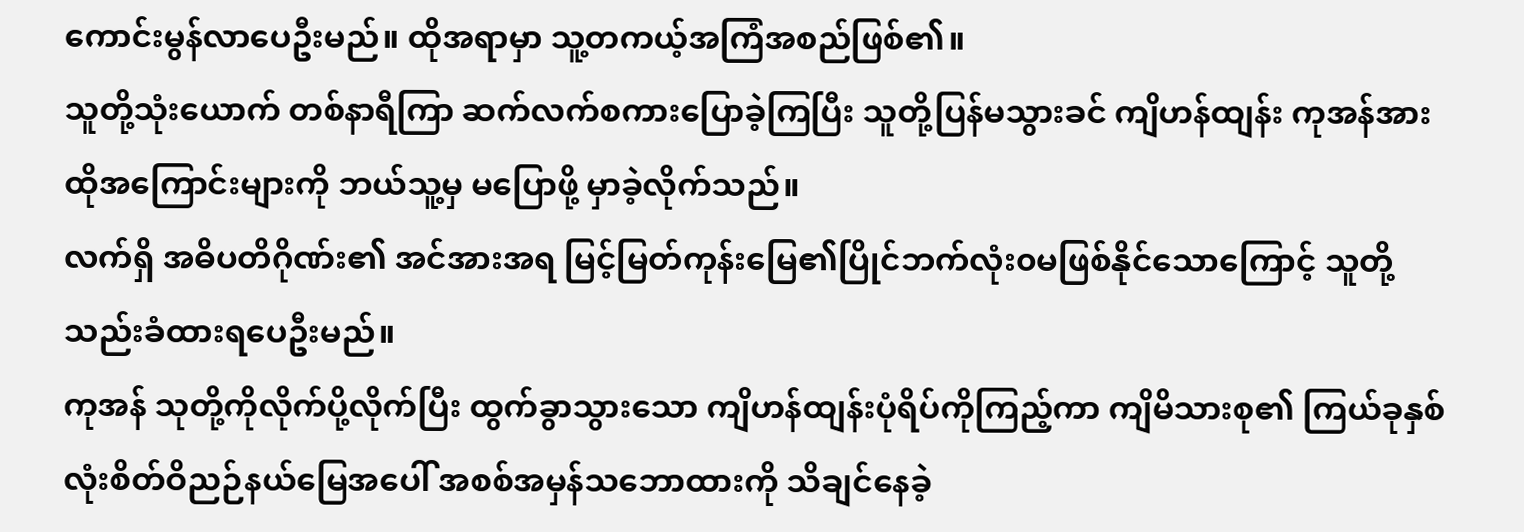ကောင်းမွန်လာပေဦးမည်။ ထိုအရာမှာ သူ့တကယ့်အကြံအစည်ဖြစ်၏။
သူတို့သုံးယောက် တစ်နာရီကြာ ဆက်လက်စကားပြောခဲ့ကြပြီး သူတို့ပြန်မသွားခင် ကျိဟန်ထျန်း ကုအန်အား ထိုအကြောင်းများကို ဘယ်သူ့မှ မပြောဖို့ မှာခဲ့လိုက်သည်။
လက်ရှိ အဓိပတိဂိုဏ်း၏ အင်အားအရ မြင့်မြတ်ကုန်းမြေ၏ပြိုင်ဘက်လုံး၀မဖြစ်နိုင်သောကြောင့် သူတို့ သည်းခံထားရပေဦးမည်။
ကုအန် သုတို့ကိုလိုက်ပို့လိုက်ပြီး ထွက်ခွာသွားသော ကျိဟန်ထျန်းပုံရိပ်ကိုကြည့်ကာ ကျိမိသားစု၏ ကြယ်ခုနှစ်လုံးစိတ်ဝိညဉ်နယ်မြေအပေါ် အစစ်အမှန်သဘောထားကို သိချင်နေခဲ့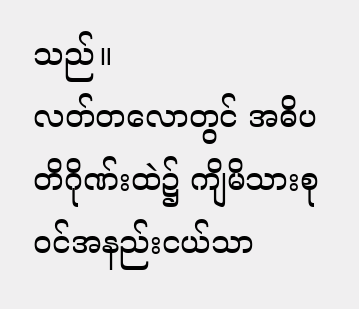သည်။
လတ်တလောတွင် အဓိပတိဂိုဏ်းထဲ၌ ကျိမိသားစု၀င်အနည်းငယ်သာ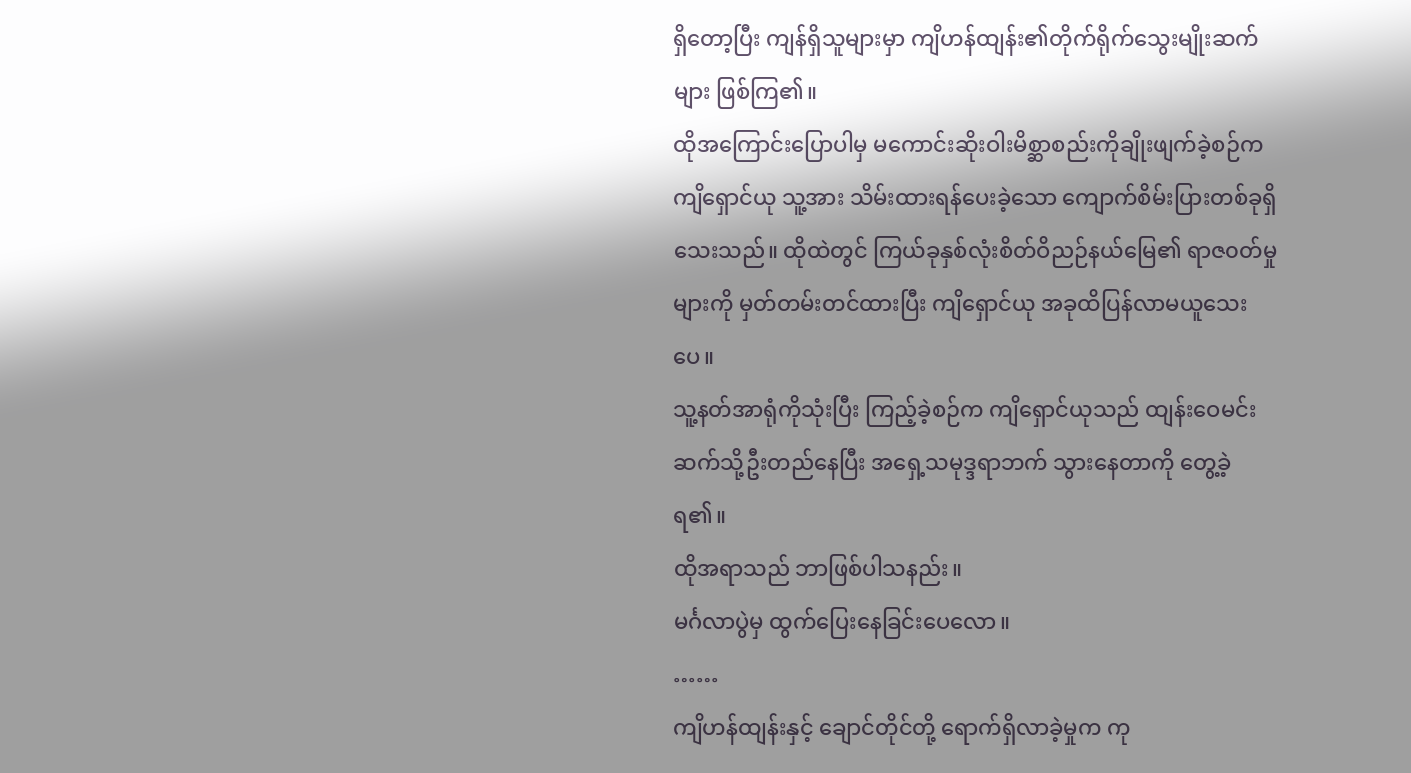ရှိတော့ပြီး ကျန်ရှိသူများမှာ ကျိဟန်ထျန်း၏တိုက်ရိုက်သွေးမျိုးဆက်များ ဖြစ်ကြ၏။
ထိုအကြောင်းပြောပါမှ မကောင်းဆိုးဝါးမိစ္ဆာစည်းကိုချိုးဖျက်ခဲ့စဉ်က ကျိရှောင်ယု သူ့အား သိမ်းထားရန်ပေးခဲ့သော ကျောက်စိမ်းပြားတစ်ခုရှိသေးသည်။ ထိုထဲတွင် ကြယ်ခုနှစ်လုံးစိတ်ဝိညဉ်နယ်မြေ၏ ရာဇ၀တ်မှုများကို မှတ်တမ်းတင်ထားပြီး ကျိရှောင်ယု အခုထိပြန်လာမယူသေးပေ။
သူ့နတ်အာရုံကိုသုံးပြီး ကြည့်ခဲ့စဉ်က ကျိရှောင်ယုသည် ထျန်းဝေမင်းဆက်သို့ဦးတည်နေပြီး အရှေ့သမုဒ္ဒရာဘက် သွားနေတာကို တွေ့ခဲ့ရ၏။
ထိုအရာသည် ဘာဖြစ်ပါသနည်း။
မင်္ဂလာပွဲမှ ထွက်ပြေးနေခြင်းပေလော။
……
ကျိဟန်ထျန်းနှင့် ချောင်တိုင်တို့ ရောက်ရှိလာခဲ့မှုက ကု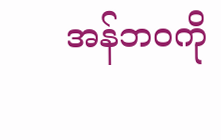အန်ဘ၀ကို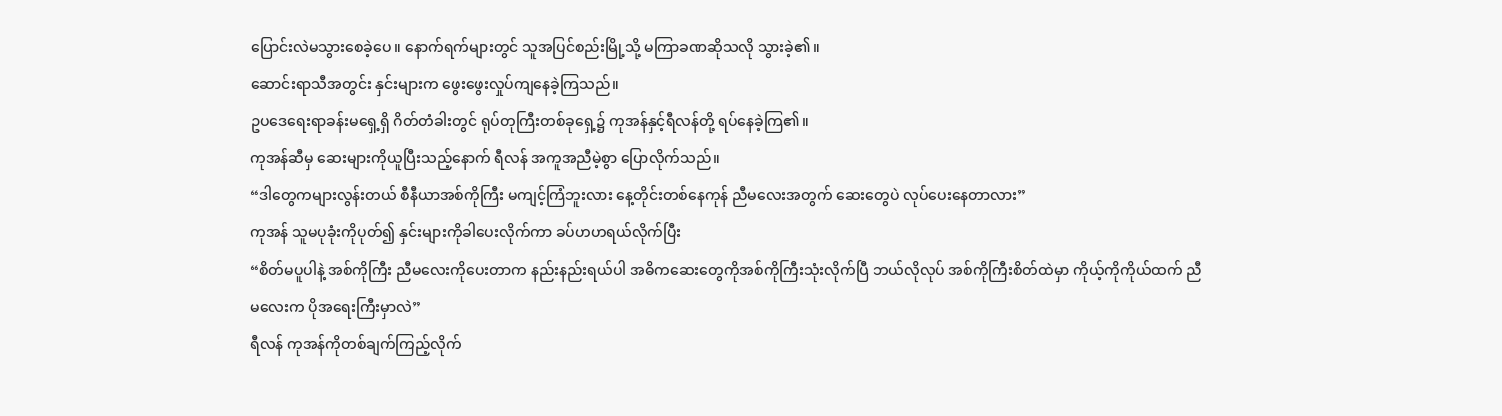ပြောင်းလဲမသွားစေခဲ့ပေ။ နောက်ရက်များတွင် သူအပြင်စည်းမြို့သို့ မကြာခဏဆိုသလို သွားခဲ့၏။
ဆောင်းရာသီအတွင်း နှင်းများက ဖွေးဖွေးလှုပ်ကျနေခဲ့ကြသည်။
ဥပဒေရေးရာခန်းမရှေ့ရှိ ဂိတ်တံခါးတွင် ရုပ်တုကြီးတစ်ခုရှေ့၌ ကုအန်နှင့်ရီလန်တို့ ရပ်နေခဲ့ကြ၏။
ကုအန်ဆီမှ ဆေးများကိုယူပြီးသည့်နောက် ရီလန် အကူအညီမဲ့စွာ ပြောလိုက်သည်။
“ဒါတွေကများလွန်းတယ် စီနီယာအစ်ကိုကြီး မကျင့်ကြံဘူးလား နေ့တိုင်းတစ်နေကုန် ညီမလေးအတွက် ဆေးတွေပဲ လုပ်ပေးနေတာလား”
ကုအန် သူမပုခုံးကိုပုတ်၍ နှင်းများကိုခါပေးလိုက်ကာ ခပ်ဟဟရယ်လိုက်ပြီး
“စိတ်မပူပါနဲ့ အစ်ကိုကြီး ညီမလေးကိုပေးတာက နည်းနည်းရယ်ပါ အဓိကဆေးတွေကိုအစ်ကိုကြီးသုံးလိုက်ပြီ ဘယ်လိုလုပ် အစ်ကိုကြီးစိတ်ထဲမှာ ကိုယ့်ကိုကိုယ်ထက် ညီမလေးက ပိုအရေးကြီးမှာလဲ”
ရီလန် ကုအန်ကိုတစ်ချက်ကြည့်လိုက်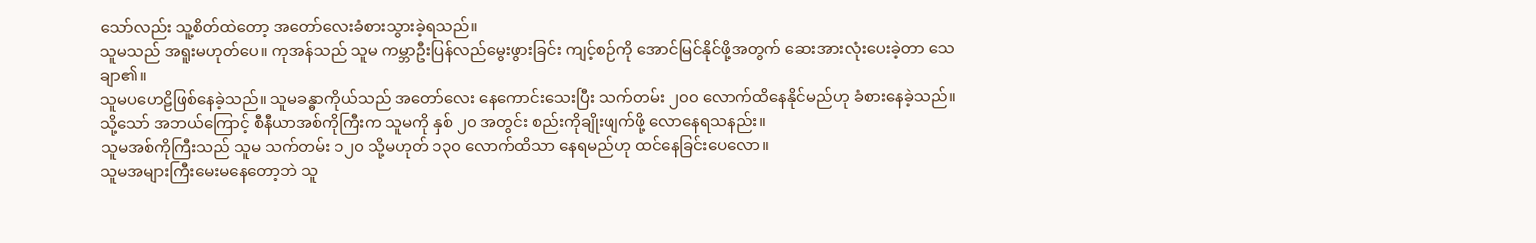သော်လည်း သူ့စိတ်ထဲတော့ အတော်လေးခံစားသွားခဲ့ရသည်။
သူမသည် အရူးမဟုတ်ပေ။ ကုအန်သည် သူမ ကမ္ဘာဦးပြန်လည်မွေးဖွားခြင်း ကျင့်စဉ်ကို အောင်မြင်နိုင်ဖို့အတွက် ဆေးအားလုံးပေးခဲ့တာ သေချာ၏။
သူမပဟေဠိဖြစ်နေခဲ့သည်။ သူမခန္ဓာကိုယ်သည် အတော်လေး နေကောင်းသေးပြီး သက်တမ်း ၂၀၀ လောက်ထိနေနိုင်မည်ဟု ခံစားနေခဲ့သည်။ သို့သော် အဘယ်ကြောင့် စီနီယာအစ်ကိုကြီးက သူမကို နှစ် ၂၀ အတွင်း စည်းကိုချိုးဖျက်ဖို့ လောနေရသနည်း။
သူမအစ်ကိုကြီးသည် သူမ သက်တမ်း ၁၂၀ သို့မဟုတ် ၁၃၀ လောက်ထိသာ နေရမည်ဟု ထင်နေခြင်းပေလော။
သူမအများကြီးမေးမနေတော့ဘဲ သူ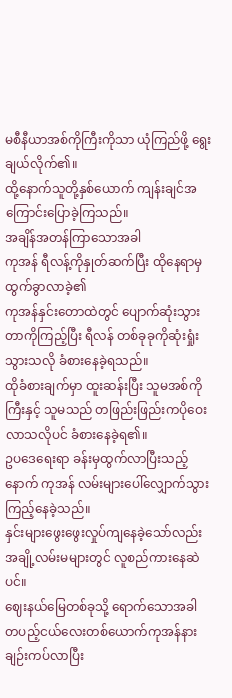မစီနီယာအစ်ကိုကြီးကိုသာ ယုံကြည်ဖို့ ရွေးချယ်လိုက်၏။
ထို့နောက်သူတို့နှစ်ယောက် ကျန်းချင်အကြောင်းပြောခဲ့ကြသည်။
အချိန်အတန်ကြာသောအခါ
ကုအန် ရီလန့်ကိုနှုတ်ဆက်ပြီး ထိုနေရာမှ ထွက်ခွာလာခဲ့၏
ကုအန်နှင်းတောထဲတွင် ပျောက်ဆုံးသွားတာကိုကြည့်ပြီး ရီလန် တစ်ခုခုကိုဆုံးရှုံးသွားသလို ခံစားနေခဲ့ရသည်။
ထိုခံစားချက်မှာ ထူးဆန်းပြီး သူမအစ်ကိုကြီးနှင့် သူမသည် တဖြည်းဖြည်းကပိုဝေးလာသလိုပင် ခံစားနေခဲ့ရ၏။
ဥပဒေရေးရာ ခန်းမှထွက်လာပြီးသည့်နောက် ကုအန် လမ်းများပေါ်လျှောက်သွားကြည့်နေခဲ့သည်။
နှင်းများဖွေးဖွေးလှုပ်ကျနေခဲ့သော်လည်း အချို့လမ်းမများတွင် လူစည်ကားနေဆဲပင်။
ဈေးနယ်မြေတစ်ခုသို့ ရောက်သောအခါ တပည့်ငယ်လေးတစ်ယောက်ကုအန်နား ချဉ်းကပ်လာပြီး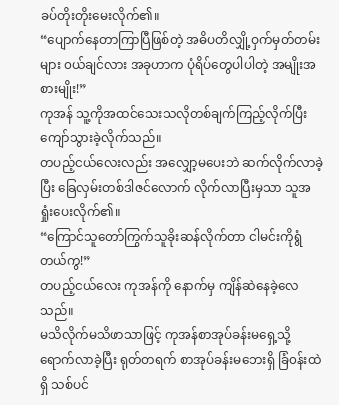ခပ်တိုးတိုးမေးလိုက်၏။
“ပျောက်နေတာကြာပြီဖြစ်တဲ့ အဓိပတိလျှို့ဝှက်မှတ်တမ်းများ ၀ယ်ချင်လား အခုဟာက ပုံရိပ်တွေပါပါတဲ့ အမျိုးအစားမျိုး!”
ကုအန် သူ့ကိုအထင်သေးသလိုတစ်ချက်ကြည့်လိုက်ပြီး ကျော်သွားခဲ့လိုက်သည်။
တပည့်ငယ်လေးလည်း အလျှော့မပေးဘဲ ဆက်လိုက်လာခဲ့ပြီး ခြေလှမ်းတစ်ဒါဇင်လောက် လိုက်လာပြီးမှသာ သူအရှုံးပေးလိုက်၏။
“ကြောင်သူတော်ကြွက်သူခိုးဆန်လိုက်တာ ငါမင်းကိုရွံတယ်ကွ!”
တပည့်ငယ်လေး ကုအန်ကို နောက်မှ ကျိန်ဆဲနေခဲ့လေသည်။
မသိလိုက်မသိဖာသာဖြင့် ကုအန်စာအုပ်ခန်းမရှေ့သို့ ရောက်လာခဲ့ပြီး ရုတ်တရက် စာအုပ်ခန်းမဘေးရှိ ခြံ၀န်းထဲရှိ သစ်ပင်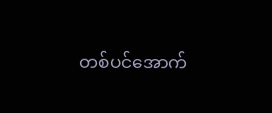တစ်ပင်အောက်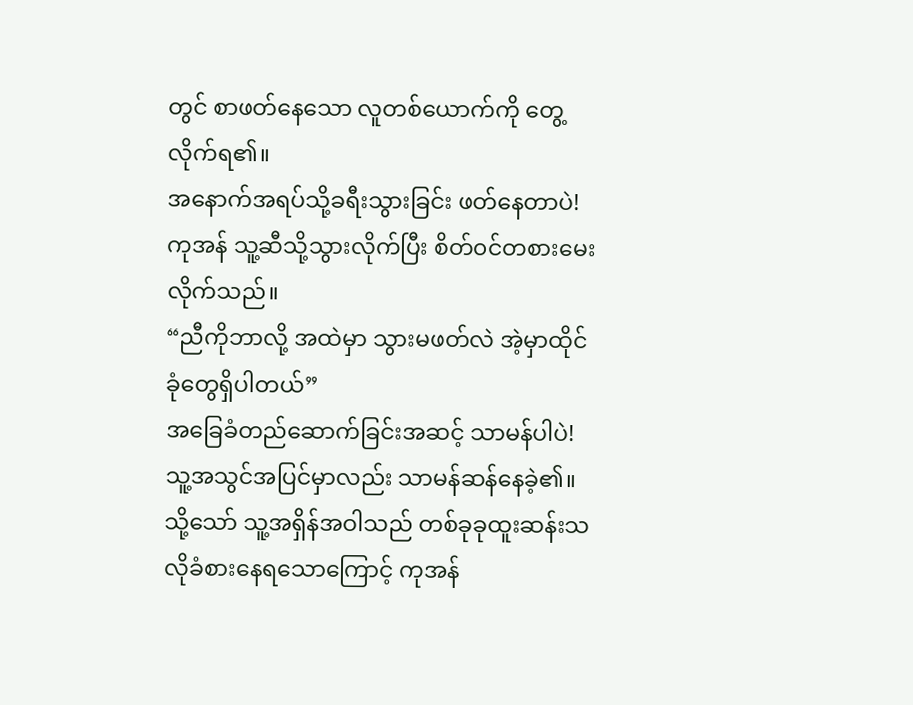တွင် စာဖတ်နေသော လူတစ်ယောက်ကို တွေ့လိုက်ရ၏။
အနောက်အရပ်သို့ခရီးသွားခြင်း ဖတ်နေတာပဲ!
ကုအန် သူ့ဆီသို့သွားလိုက်ပြီး စိတ်၀င်တစားမေးလိုက်သည်။
“ညီကိုဘာလို့ အထဲမှာ သွားမဖတ်လဲ အဲ့မှာထိုင်ခုံတွေရှိပါတယ်”
အခြေခံတည်ဆောက်ခြင်းအဆင့် သာမန်ပါပဲ!
သူ့အသွင်အပြင်မှာလည်း သာမန်ဆန်နေခဲ့၏။
သို့သော် သူ့အရှိန်အဝါသည် တစ်ခုခုထူးဆန်းသလိုခံစားနေရသောကြောင့် ကုအန်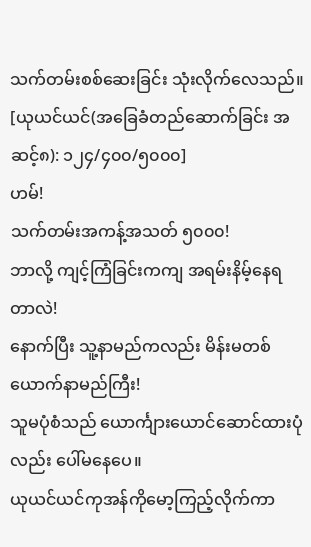သက်တမ်းစစ်ဆေးခြင်း သုံးလိုက်လေသည်။
[ယုယင်ယင်(အခြေခံတည်ဆောက်ခြင်း အဆင့်၈): ၁၂၄/၄၀၀/၅၀၀၀]
ဟမ်!
သက်တမ်းအကန့်အသတ် ၅၀၀၀!
ဘာလို့ ကျင့်ကြံခြင်းကကျ အရမ်းနိမ့်နေရတာလဲ!
နောက်ပြီး သူ့နာမည်ကလည်း မိန်းမတစ်ယောက်နာမည်ကြီး!
သူမပုံစံသည် ယောင်္ကျားယောင်ဆောင်ထားပုံလည်း ပေါ်မနေပေ။
ယုယင်ယင်ကုအန်ကိုမော့ကြည့်လိုက်ကာ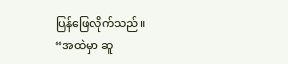ပြန်ဖြေလိုက်သည်။
“အထဲမှာ ဆူ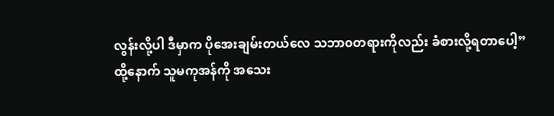လွန်းလို့ပါ ဒီမှာက ပိုအေးချမ်းတယ်လေ သဘာ၀တရားကိုလည်း ခံစားလို့ရတာပေါ့”
ထို့နောက် သူမကုအန်ကို အသေး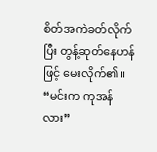စိတ်အကဲခတ်လိုက်ပြီး တွန့်ဆုတ်နေဟန်ဖြင့် မေးလိုက်၏။
“မင်းက ကုအန်လား”